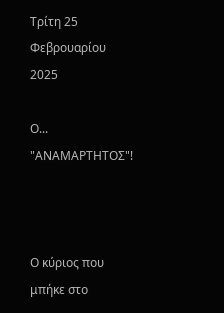Τρίτη 25 Φεβρουαρίου 2025

Ο... "ΑΝΑΜΑΡΤΗΤΟΣ"!



Ο κύριος που μπήκε στο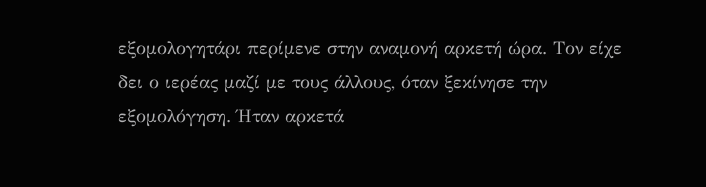εξομολογητάρι περίμενε στην αναμονή αρκετή ώρα. Τον είχε δει ο ιερέας μαζί με τους άλλους, όταν ξεκίνησε την εξομολόγηση. Ήταν αρκετά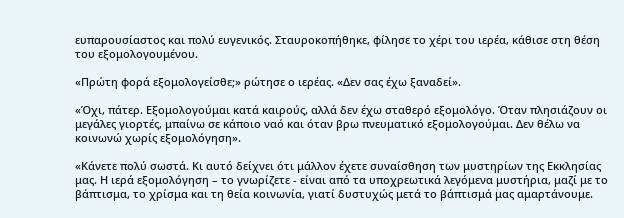ευπαρουσίαστος και πολύ ευγενικός. Σταυροκοπήθηκε, φίλησε το χέρι του ιερέα, κάθισε στη θέση του εξομολογουμένου.

«Πρώτη φορά εξομολογείσθε;» ρώτησε ο ιερέας. «Δεν σας έχω ξαναδεί».

«Όχι, πάτερ. Εξομολογούμαι κατά καιρούς, αλλά δεν έχω σταθερό εξομολόγο. Όταν πλησιάζουν οι μεγάλες γιορτές, μπαίνω σε κάποιο ναό και όταν βρω πνευματικό εξομολογούμαι. Δεν θέλω να κοινωνώ χωρίς εξομολόγηση».

«Κάνετε πολύ σωστά. Κι αυτό δείχνει ότι μάλλον έχετε συναίσθηση των μυστηρίων της Εκκλησίας μας. Η ιερά εξομολόγηση – το γνωρίζετε - είναι από τα υποχρεωτικά λεγόμενα μυστήρια, μαζί με το βάπτισμα, το χρίσμα και τη θεία κοινωνία, γιατί δυστυχώς μετά το βάπτισμά μας αμαρτάνουμε.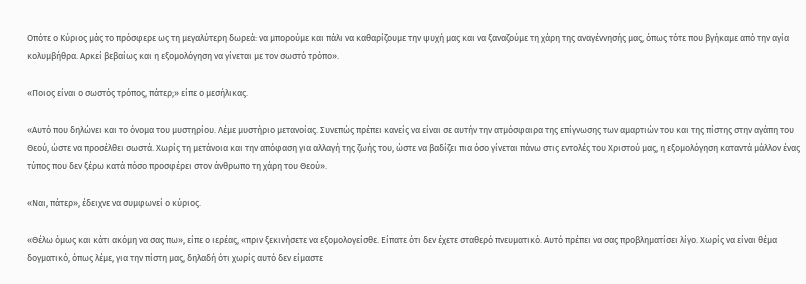Οπότε ο Κύριος μάς το πρόσφερε ως τη μεγαλύτερη δωρεά: να μπορούμε και πάλι να καθαρίζουμε την ψυχή μας και να ξαναζούμε τη χάρη της αναγέννησής μας, όπως τότε που βγήκαμε από την αγία κολυμβήθρα. Αρκεί βεβαίως και η εξομολόγηση να γίνεται με τον σωστό τρόπο».

«Ποιος είναι ο σωστός τρόπος, πάτερ;» είπε ο μεσήλικας.

«Αυτό που δηλώνει και το όνομα του μυστηρίου. Λέμε μυστήριο μετανοίας. Συνεπώς πρέπει κανείς να είναι σε αυτήν την ατμόσφαιρα της επίγνωσης των αμαρτιών του και της πίστης στην αγάπη του Θεού, ώστε να προσέλθει σωστά. Χωρίς τη μετάνοια και την απόφαση για αλλαγή της ζωής του, ώστε να βαδίζει πια όσο γίνεται πάνω στις εντολές του Χριστού μας, η εξομολόγηση καταντά μάλλον ένας τύπος που δεν ξέρω κατά πόσο προσφέρει στον άνθρωπο τη χάρη του Θεού».

«Ναι, πάτερ», έδειχνε να συμφωνεί ο κύριος.

«Θέλω όμως και κάτι ακόμη να σας πω», είπε ο ιερέας, «πριν ξεκινήσετε να εξομολογείσθε. Είπατε ότι δεν έχετε σταθερό πνευματικό. Αυτό πρέπει να σας προβληματίσει λίγο. Χωρίς να είναι θέμα δογματικό, όπως λέμε, για την πίστη μας, δηλαδή ότι χωρίς αυτό δεν είμαστε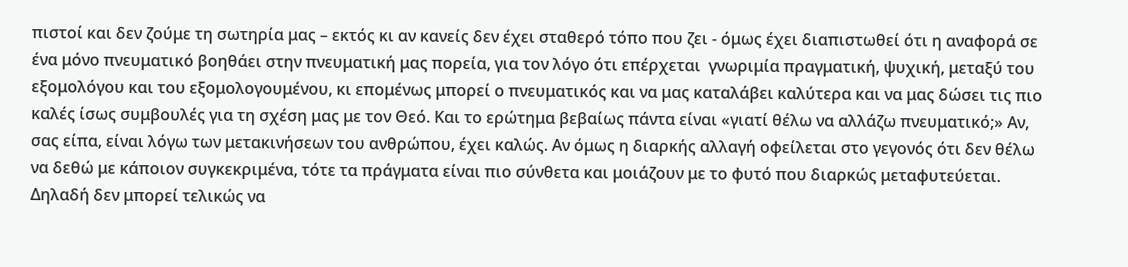πιστοί και δεν ζούμε τη σωτηρία μας – εκτός κι αν κανείς δεν έχει σταθερό τόπο που ζει - όμως έχει διαπιστωθεί ότι η αναφορά σε ένα μόνο πνευματικό βοηθάει στην πνευματική μας πορεία, για τον λόγο ότι επέρχεται  γνωριμία πραγματική, ψυχική, μεταξύ του εξομολόγου και του εξομολογουμένου, κι επομένως μπορεί ο πνευματικός και να μας καταλάβει καλύτερα και να μας δώσει τις πιο καλές ίσως συμβουλές για τη σχέση μας με τον Θεό. Και το ερώτημα βεβαίως πάντα είναι «γιατί θέλω να αλλάζω πνευματικό;» Αν, σας είπα, είναι λόγω των μετακινήσεων του ανθρώπου, έχει καλώς. Αν όμως η διαρκής αλλαγή οφείλεται στο γεγονός ότι δεν θέλω να δεθώ με κάποιον συγκεκριμένα, τότε τα πράγματα είναι πιο σύνθετα και μοιάζουν με το φυτό που διαρκώς μεταφυτεύεται. Δηλαδή δεν μπορεί τελικώς να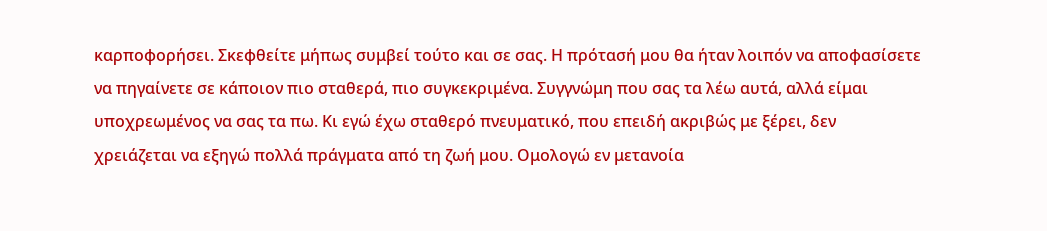καρποφορήσει. Σκεφθείτε μήπως συμβεί τούτο και σε σας. Η πρότασή μου θα ήταν λοιπόν να αποφασίσετε να πηγαίνετε σε κάποιον πιο σταθερά, πιο συγκεκριμένα. Συγγνώμη που σας τα λέω αυτά, αλλά είμαι υποχρεωμένος να σας τα πω. Κι εγώ έχω σταθερό πνευματικό, που επειδή ακριβώς με ξέρει, δεν χρειάζεται να εξηγώ πολλά πράγματα από τη ζωή μου. Ομολογώ εν μετανοία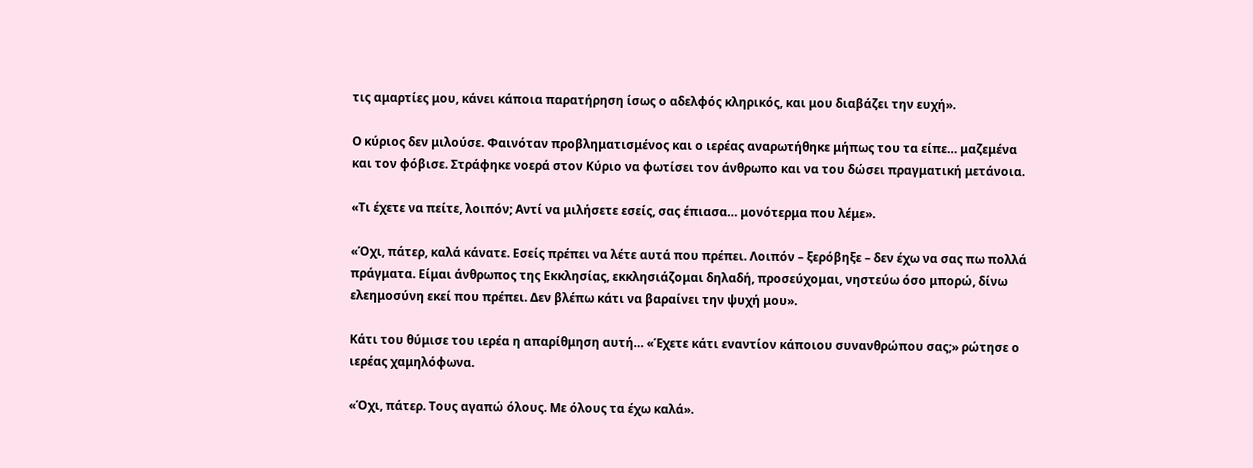τις αμαρτίες μου, κάνει κάποια παρατήρηση ίσως ο αδελφός κληρικός, και μου διαβάζει την ευχή».

Ο κύριος δεν μιλούσε. Φαινόταν προβληματισμένος και ο ιερέας αναρωτήθηκε μήπως του τα είπε… μαζεμένα και τον φόβισε. Στράφηκε νοερά στον Κύριο να φωτίσει τον άνθρωπο και να του δώσει πραγματική μετάνοια.

«Τι έχετε να πείτε, λοιπόν; Αντί να μιλήσετε εσείς, σας έπιασα… μονότερμα που λέμε».

«Όχι, πάτερ, καλά κάνατε. Εσείς πρέπει να λέτε αυτά που πρέπει. Λοιπόν – ξερόβηξε – δεν έχω να σας πω πολλά πράγματα. Είμαι άνθρωπος της Εκκλησίας, εκκλησιάζομαι δηλαδή, προσεύχομαι, νηστεύω όσο μπορώ, δίνω ελεημοσύνη εκεί που πρέπει. Δεν βλέπω κάτι να βαραίνει την ψυχή μου».

Κάτι του θύμισε του ιερέα η απαρίθμηση αυτή… «Έχετε κάτι εναντίον κάποιου συνανθρώπου σας;» ρώτησε ο ιερέας χαμηλόφωνα.

«Όχι, πάτερ. Τους αγαπώ όλους. Με όλους τα έχω καλά».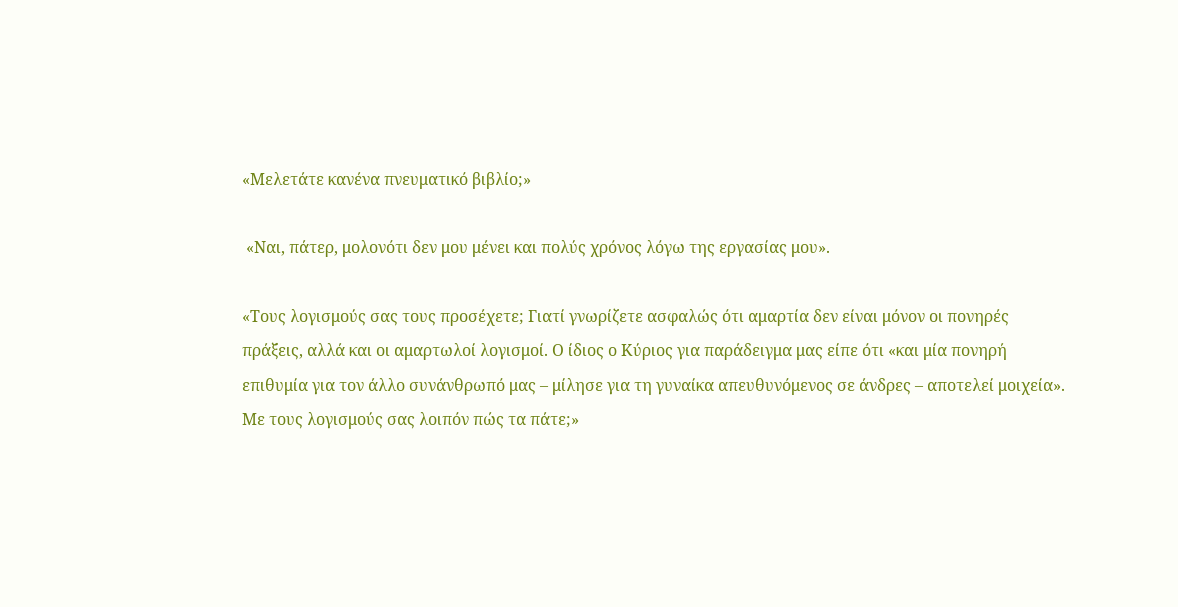«Μελετάτε κανένα πνευματικό βιβλίο;»

 «Ναι, πάτερ, μολονότι δεν μου μένει και πολύς χρόνος λόγω της εργασίας μου».

«Τους λογισμούς σας τους προσέχετε; Γιατί γνωρίζετε ασφαλώς ότι αμαρτία δεν είναι μόνον οι πονηρές πράξεις, αλλά και οι αμαρτωλοί λογισμοί. Ο ίδιος ο Κύριος για παράδειγμα μας είπε ότι «και μία πονηρή επιθυμία για τον άλλο συνάνθρωπό μας – μίλησε για τη γυναίκα απευθυνόμενος σε άνδρες – αποτελεί μοιχεία». Με τους λογισμούς σας λοιπόν πώς τα πάτε;»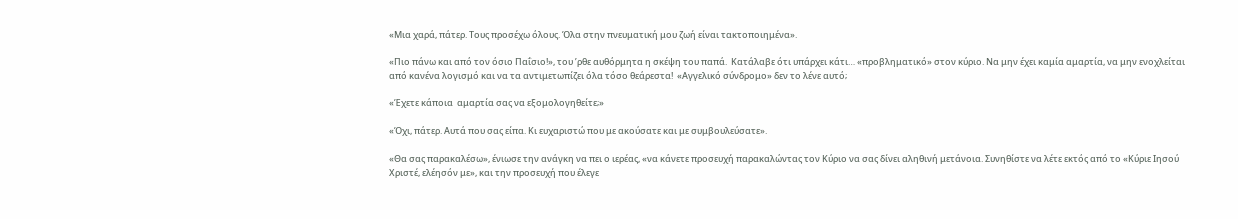«Μια χαρά, πάτερ. Τους προσέχω όλους. Όλα στην πνευματική μου ζωή είναι τακτοποιημένα».

«Πιο πάνω και από τον όσιο Παΐσιο!», του ’ρθε αυθόρμητα η σκέψη του παπά.  Κατάλαβε ότι υπάρχει κάτι… «προβληματικό» στον κύριο. Να μην έχει καμία αμαρτία, να μην ενοχλείται από κανένα λογισμό και να τα αντιμετωπίζει όλα τόσο θεάρεστα!  «Αγγελικό σύνδρομο» δεν το λένε αυτό;

«Έχετε κάποια  αμαρτία σας να εξομολογηθείτε;»

«Όχι, πάτερ. Αυτά που σας είπα. Κι ευχαριστώ που με ακούσατε και με συμβουλεύσατε».

«Θα σας παρακαλέσω», ένιωσε την ανάγκη να πει ο ιερέας, «να κάνετε προσευχή παρακαλώντας τον Κύριο να σας δίνει αληθινή μετάνοια. Συνηθίστε να λέτε εκτός από το «Κύριε Ιησού Χριστέ, ελέησόν με», και την προσευχή που έλεγε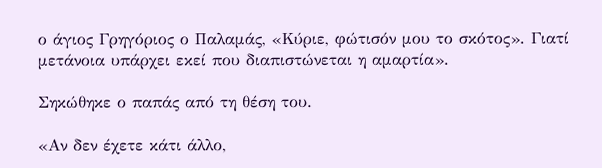ο άγιος Γρηγόριος ο Παλαμάς, «Κύριε, φώτισόν μου το σκότος». Γιατί μετάνοια υπάρχει εκεί που διαπιστώνεται η αμαρτία».

Σηκώθηκε ο παπάς από τη θέση του.

«Αν δεν έχετε κάτι άλλο,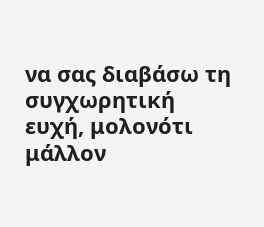να σας διαβάσω τη συγχωρητική ευχή, μολονότι μάλλον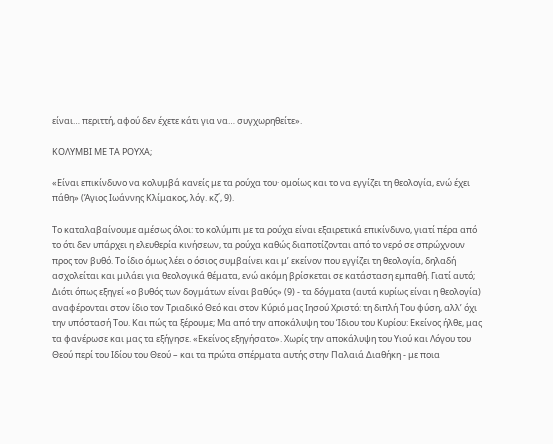είναι… περιττή, αφού δεν έχετε κάτι για να… συγχωρηθείτε».

ΚΟΛΥΜΒΙ ΜΕ ΤΑ ΡΟΥΧΑ;

«Είναι επικίνδυνο να κολυμβά κανείς με τα ρούχα του· ομοίως και το να εγγίζει τη θεολογία, ενώ έχει πάθη» (Άγιος Ιωάννης Κλίμακος, λόγ. κζ΄, 9).

Το καταλαβαίνουμε αμέσως όλοι: το κολύμπι με τα ρούχα είναι εξαιρετικά επικίνδυνο, γιατί πέρα από το ότι δεν υπάρχει η ελευθερία κινήσεων, τα ρούχα καθώς διαποτίζονται από το νερό σε σπρώχνουν προς τον βυθό. Το ίδιο όμως λέει ο όσιος συμβαίνει και μ’ εκείνον που εγγίζει τη θεολογία, δηλαδή ασχολείται και μιλάει για θεολογικά θέματα, ενώ ακόμη βρίσκεται σε κατάσταση εμπαθή. Γιατί αυτό; Διότι όπως εξηγεί «ο βυθός των δογμάτων είναι βαθύς» (9) - τα δόγματα (αυτά κυρίως είναι η θεολογία) αναφέρονται στον ίδιο τον Τριαδικό Θεό και στον Κύριό μας Ιησού Χριστό: τη διπλή Του φύση, αλλ’ όχι την υπόστασή Του. Και πώς τα ξέρουμε; Μα από την αποκάλυψη του Ίδιου του Κυρίου: Εκείνος ήλθε, μας τα φανέρωσε και μας τα εξήγησε. «Εκείνος εξηγήσατο». Χωρίς την αποκάλυψη του Υιού και Λόγου του Θεού περί του Ιδίου του Θεού – και τα πρώτα σπέρματα αυτής στην Παλαιά Διαθήκη - με ποια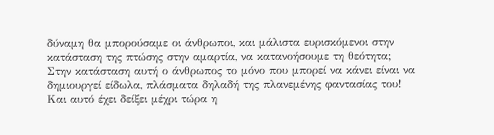δύναμη θα μπορούσαμε οι άνθρωποι, και μάλιστα ευρισκόμενοι στην κατάσταση της πτώσης στην αμαρτία, να κατανοήσουμε τη θεότητα; Στην κατάσταση αυτή ο άνθρωπος το μόνο που μπορεί να κάνει είναι να δημιουργεί είδωλα, πλάσματα δηλαδή της πλανεμένης φαντασίας του! Και αυτό έχει δείξει μέχρι τώρα η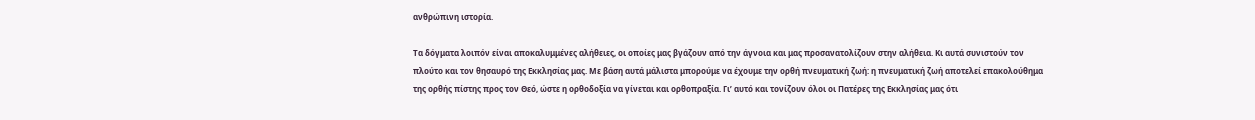ανθρώπινη ιστορία.

Τα δόγματα λοιπόν είναι αποκαλυμμένες αλήθειες, οι οποίες μας βγάζουν από την άγνοια και μας προσανατολίζουν στην αλήθεια. Κι αυτά συνιστούν τον πλούτο και τον θησαυρό της Εκκλησίας μας. Με βάση αυτά μάλιστα μπορούμε να έχουμε την ορθή πνευματική ζωή: η πνευματική ζωή αποτελεί επακολούθημα της ορθής πίστης προς τον Θεό, ώστε η ορθοδοξία να γίνεται και ορθοπραξία. Γι’ αυτό και τονίζουν όλοι οι Πατέρες της Εκκλησίας μας ότι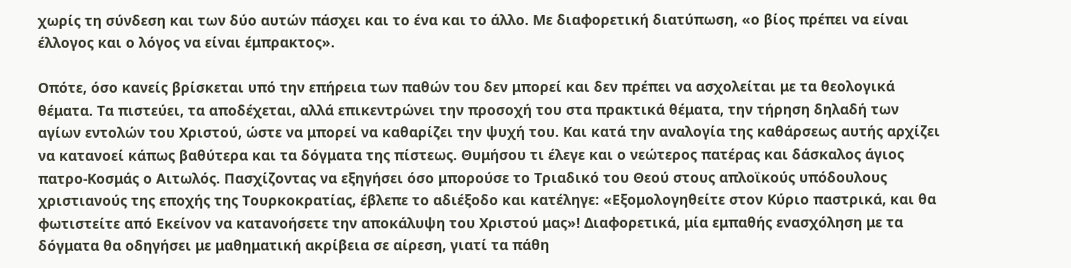χωρίς τη σύνδεση και των δύο αυτών πάσχει και το ένα και το άλλο. Με διαφορετική διατύπωση, «ο βίος πρέπει να είναι  έλλογος και ο λόγος να είναι έμπρακτος».

Οπότε, όσο κανείς βρίσκεται υπό την επήρεια των παθών του δεν μπορεί και δεν πρέπει να ασχολείται με τα θεολογικά θέματα. Τα πιστεύει, τα αποδέχεται, αλλά επικεντρώνει την προσοχή του στα πρακτικά θέματα, την τήρηση δηλαδή των αγίων εντολών του Χριστού, ώστε να μπορεί να καθαρίζει την ψυχή του. Και κατά την αναλογία της καθάρσεως αυτής αρχίζει να κατανοεί κάπως βαθύτερα και τα δόγματα της πίστεως. Θυμήσου τι έλεγε και ο νεώτερος πατέρας και δάσκαλος άγιος πατρο-Κοσμάς ο Αιτωλός. Πασχίζοντας να εξηγήσει όσο μπορούσε το Τριαδικό του Θεού στους απλοϊκούς υπόδουλους χριστιανούς της εποχής της Τουρκοκρατίας, έβλεπε το αδιέξοδο και κατέληγε: «Εξομολογηθείτε στον Κύριο παστρικά, και θα φωτιστείτε από Εκείνον να κατανοήσετε την αποκάλυψη του Χριστού μας»! Διαφορετικά, μία εμπαθής ενασχόληση με τα δόγματα θα οδηγήσει με μαθηματική ακρίβεια σε αίρεση, γιατί τα πάθη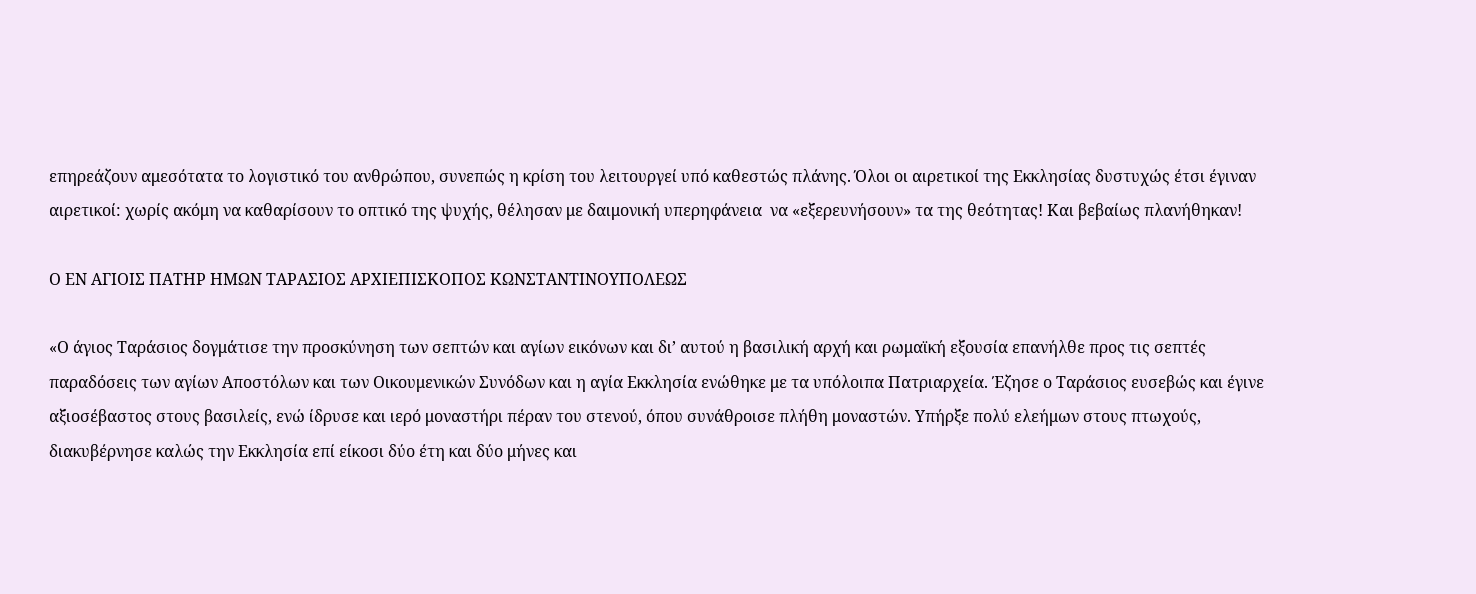επηρεάζουν αμεσότατα το λογιστικό του ανθρώπου, συνεπώς η κρίση του λειτουργεί υπό καθεστώς πλάνης. Όλοι οι αιρετικοί της Εκκλησίας δυστυχώς έτσι έγιναν αιρετικοί: χωρίς ακόμη να καθαρίσουν το οπτικό της ψυχής, θέλησαν με δαιμονική υπερηφάνεια  να «εξερευνήσουν» τα της θεότητας! Και βεβαίως πλανήθηκαν!

Ο ΕΝ ΑΓΙΟΙΣ ΠΑΤΗΡ ΗΜΩΝ ΤΑΡΑΣΙΟΣ ΑΡΧΙΕΠΙΣΚΟΠΟΣ ΚΩΝΣΤΑΝΤΙΝΟΥΠΟΛΕΩΣ

«Ο άγιος Ταράσιος δογμάτισε την προσκύνηση των σεπτών και αγίων εικόνων και δι’ αυτού η βασιλική αρχή και ρωμαϊκή εξουσία επανήλθε προς τις σεπτές παραδόσεις των αγίων Αποστόλων και των Οικουμενικών Συνόδων και η αγία Εκκλησία ενώθηκε με τα υπόλοιπα Πατριαρχεία. Έζησε ο Ταράσιος ευσεβώς και έγινε αξιοσέβαστος στους βασιλείς, ενώ ίδρυσε και ιερό μοναστήρι πέραν του στενού, όπου συνάθροισε πλήθη μοναστών. Υπήρξε πολύ ελεήμων στους πτωχούς, διακυβέρνησε καλώς την Εκκλησία επί είκοσι δύο έτη και δύο μήνες και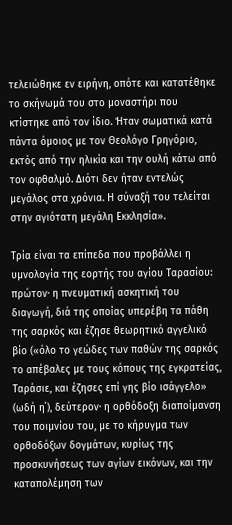τελειώθηκε εν ειρήνη, οπότε και κατατέθηκε το σκήνωμά του στο μοναστήρι που κτίστηκε από τον ίδιο. Ήταν σωματικά κατά πάντα όμοιος με τον Θεολόγο Γρηγόριο, εκτός από την ηλικία και την ουλή κάτω από τον οφθαλμό. Διότι δεν ήταν εντελώς μεγάλος στα χρόνια. Η σύναξή του τελείται στην αγιότατη μεγάλη Εκκλησία».

Τρία είναι τα επίπεδα που προβάλλει η υμνολογία της εορτής του αγίου Ταρασίου: πρώτον∙ η πνευματική ασκητική του διαγωγή, διά της οποίας υπερέβη τα πάθη της σαρκός και έζησε θεωρητικό αγγελικό βίο («όλο το γεώδες των παθών της σαρκός το απέβαλες με τους κόπους της εγκρατείας, Ταράσιε, και έζησες επί γης βίο ισάγγελο» (ωδή η΄), δεύτερον∙ η ορθόδοξη διαποίμανση του ποιμνίου του, με το κήρυγμα των ορθοδόξων δογμάτων, κυρίως της προσκυνήσεως των αγίων εικόνων, και την καταπολέμηση των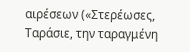αιρέσεων («Στερέωσες, Ταράσιε, την ταραγμένη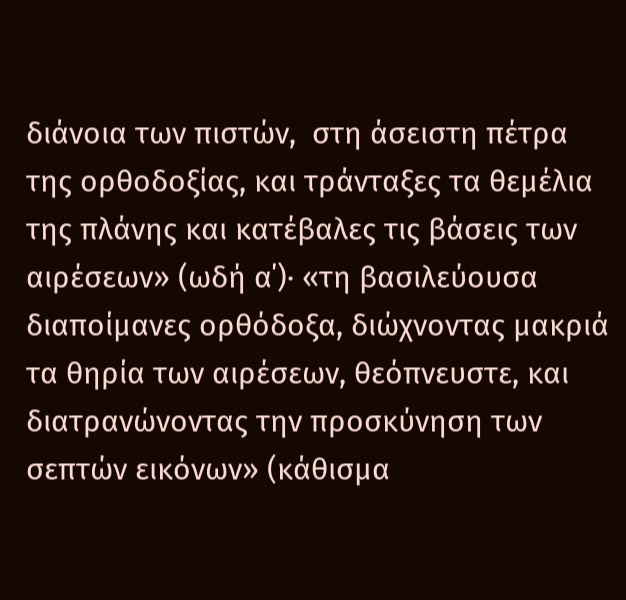διάνοια των πιστών,  στη άσειστη πέτρα της ορθοδοξίας, και τράνταξες τα θεμέλια της πλάνης και κατέβαλες τις βάσεις των αιρέσεων» (ωδή α΄)∙ «τη βασιλεύουσα διαποίμανες ορθόδοξα, διώχνοντας μακριά τα θηρία των αιρέσεων, θεόπνευστε, και διατρανώνοντας την προσκύνηση των σεπτών εικόνων» (κάθισμα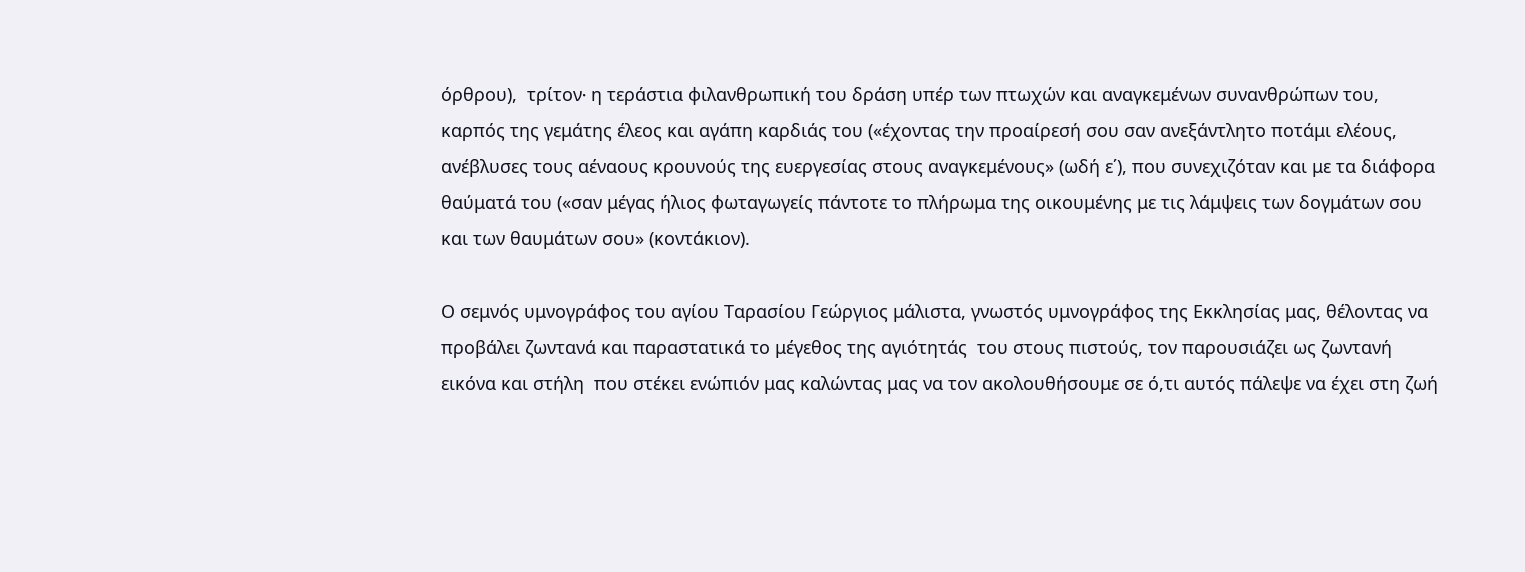όρθρου),  τρίτον∙ η τεράστια φιλανθρωπική του δράση υπέρ των πτωχών και αναγκεμένων συνανθρώπων του, καρπός της γεμάτης έλεος και αγάπη καρδιάς του («έχοντας την προαίρεσή σου σαν ανεξάντλητο ποτάμι ελέους, ανέβλυσες τους αέναους κρουνούς της ευεργεσίας στους αναγκεμένους» (ωδή ε΄), που συνεχιζόταν και με τα διάφορα θαύματά του («σαν μέγας ήλιος φωταγωγείς πάντοτε το πλήρωμα της οικουμένης με τις λάμψεις των δογμάτων σου και των θαυμάτων σου» (κοντάκιον).

Ο σεμνός υμνογράφος του αγίου Ταρασίου Γεώργιος μάλιστα, γνωστός υμνογράφος της Εκκλησίας μας, θέλοντας να προβάλει ζωντανά και παραστατικά το μέγεθος της αγιότητάς  του στους πιστούς, τον παρουσιάζει ως ζωντανή εικόνα και στήλη  που στέκει ενώπιόν μας καλώντας μας να τον ακολουθήσουμε σε ό,τι αυτός πάλεψε να έχει στη ζωή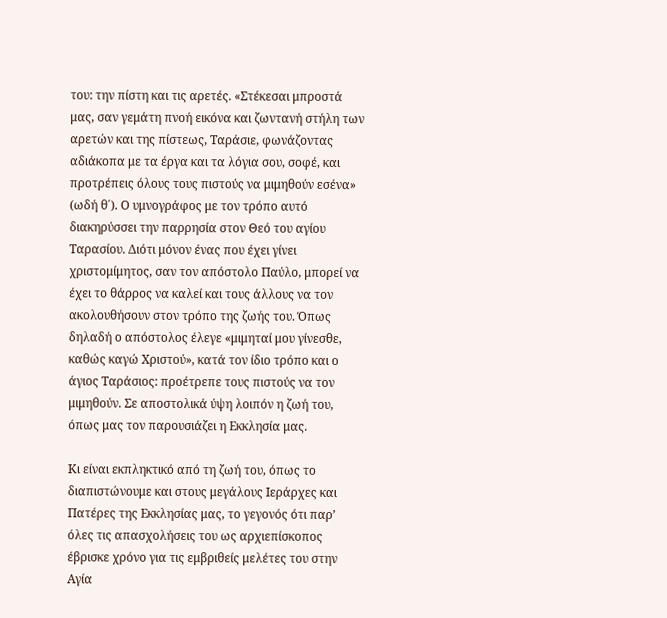του: την πίστη και τις αρετές. «Στέκεσαι μπροστά μας, σαν γεμάτη πνοή εικόνα και ζωντανή στήλη των αρετών και της πίστεως, Ταράσιε, φωνάζοντας αδιάκοπα με τα έργα και τα λόγια σου, σοφέ, και προτρέπεις όλους τους πιστούς να μιμηθούν εσένα» (ωδή θ΄). Ο υμνογράφος με τον τρόπο αυτό διακηρύσσει την παρρησία στον Θεό του αγίου Ταρασίου. Διότι μόνον ένας που έχει γίνει χριστομίμητος, σαν τον απόστολο Παύλο, μπορεί να έχει το θάρρος να καλεί και τους άλλους να τον ακολουθήσουν στον τρόπο της ζωής του. Όπως δηλαδή ο απόστολος έλεγε «μιμηταί μου γίνεσθε, καθώς καγώ Χριστού», κατά τον ίδιο τρόπο και ο άγιος Ταράσιος: προέτρεπε τους πιστούς να τον μιμηθούν. Σε αποστολικά ύψη λοιπόν η ζωή του, όπως μας τον παρουσιάζει η Εκκλησία μας.

Κι είναι εκπληκτικό από τη ζωή του, όπως το διαπιστώνουμε και στους μεγάλους Ιεράρχες και Πατέρες της Εκκλησίας μας, το γεγονός ότι παρ’ όλες τις απασχολήσεις του ως αρχιεπίσκοπος έβρισκε χρόνο για τις εμβριθείς μελέτες του στην Αγία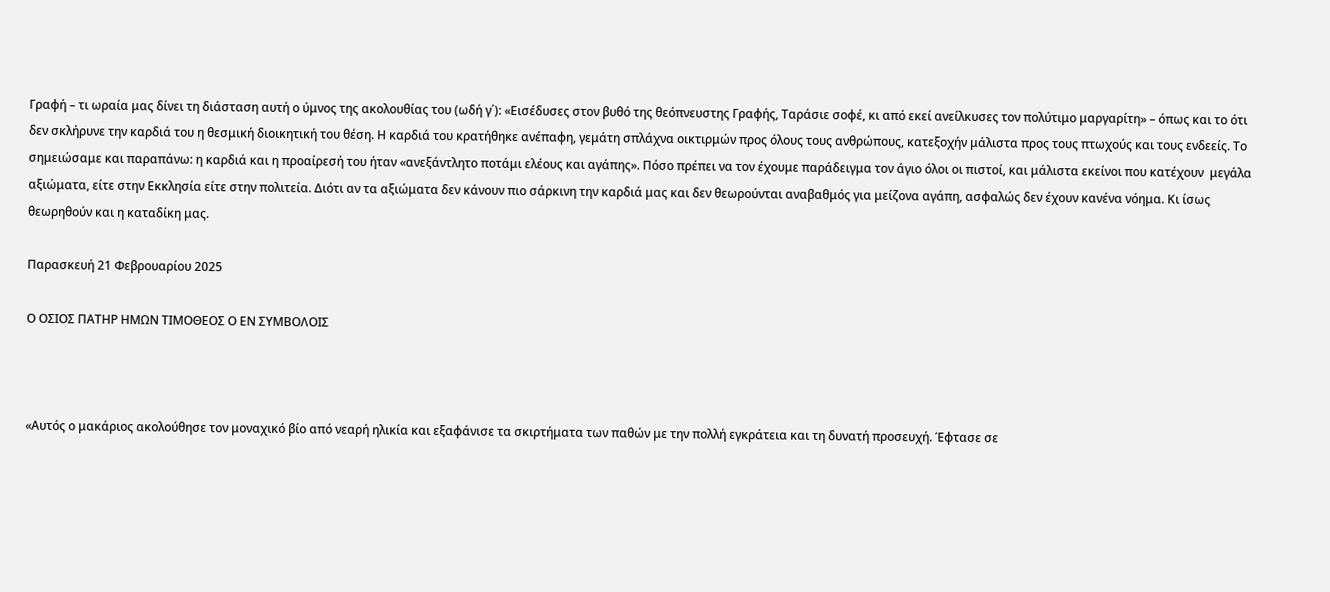Γραφή – τι ωραία μας δίνει τη διάσταση αυτή ο ύμνος της ακολουθίας του (ωδή γ΄): «Εισέδυσες στον βυθό της θεόπνευστης Γραφής, Ταράσιε σοφέ, κι από εκεί ανείλκυσες τον πολύτιμο μαργαρίτη» – όπως και το ότι δεν σκλήρυνε την καρδιά του η θεσμική διοικητική του θέση. Η καρδιά του κρατήθηκε ανέπαφη, γεμάτη σπλάχνα οικτιρμών προς όλους τους ανθρώπους, κατεξοχήν μάλιστα προς τους πτωχούς και τους ενδεείς. Το σημειώσαμε και παραπάνω: η καρδιά και η προαίρεσή του ήταν «ανεξάντλητο ποτάμι ελέους και αγάπης». Πόσο πρέπει να τον έχουμε παράδειγμα τον άγιο όλοι οι πιστοί, και μάλιστα εκείνοι που κατέχουν  μεγάλα αξιώματα, είτε στην Εκκλησία είτε στην πολιτεία. Διότι αν τα αξιώματα δεν κάνουν πιο σάρκινη την καρδιά μας και δεν θεωρούνται αναβαθμός για μείζονα αγάπη, ασφαλώς δεν έχουν κανένα νόημα. Κι ίσως θεωρηθούν και η καταδίκη μας.

Παρασκευή 21 Φεβρουαρίου 2025

Ο ΟΣΙΟΣ ΠΑΤΗΡ ΗΜΩΝ ΤΙΜΟΘΕΟΣ Ο ΕΝ ΣΥΜΒΟΛΟΙΣ



«Αυτός ο μακάριος ακολούθησε τον μοναχικό βίο από νεαρή ηλικία και εξαφάνισε τα σκιρτήματα των παθών με την πολλή εγκράτεια και τη δυνατή προσευχή. Έφτασε σε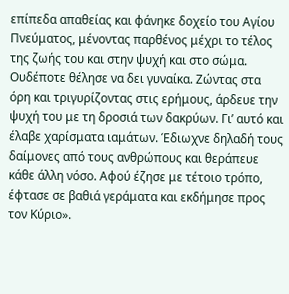επίπεδα απαθείας και φάνηκε δοχείο του Αγίου Πνεύματος, μένοντας παρθένος μέχρι το τέλος της ζωής του και στην ψυχή και στο σώμα. Ουδέποτε θέλησε να δει γυναίκα. Ζώντας στα όρη και τριγυρίζοντας στις ερήμους, άρδευε την ψυχή του με τη δροσιά των δακρύων. Γι’ αυτό και έλαβε χαρίσματα ιαμάτων. Έδιωχνε δηλαδή τους δαίμονες από τους ανθρώπους και θεράπευε κάθε άλλη νόσο. Αφού έζησε με τέτοιο τρόπο, έφτασε σε βαθιά γεράματα και εκδήμησε προς τον Κύριο».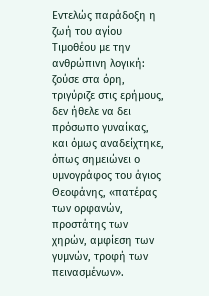Εντελώς παράδοξη η ζωή του αγίου Τιμοθέου με την ανθρώπινη λογική: ζούσε στα όρη, τριγύριζε στις ερήμους, δεν ήθελε να δει πρόσωπο γυναίκας, και όμως αναδείχτηκε, όπως σημειώνει ο υμνογράφος του άγιος Θεοφάνης, «πατέρας των ορφανών, προστάτης των χηρών, αμφίεση των γυμνών, τροφή των πεινασμένων».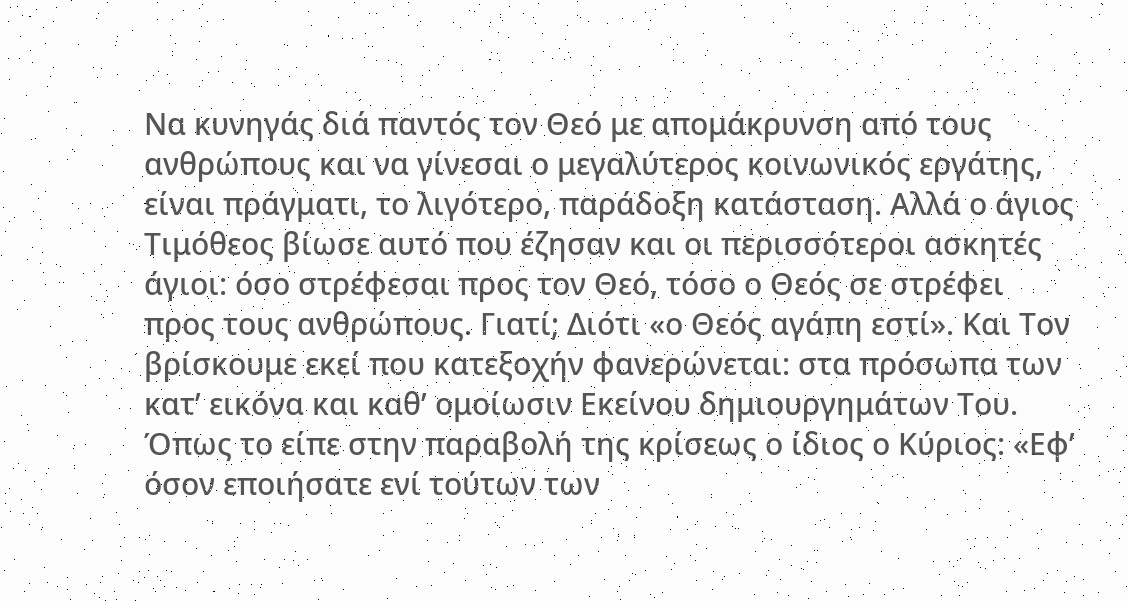Να κυνηγάς διά παντός τον Θεό με απομάκρυνση από τους ανθρώπους και να γίνεσαι ο μεγαλύτερος κοινωνικός εργάτης, είναι πράγματι, το λιγότερο, παράδοξη κατάσταση. Αλλά ο άγιος Τιμόθεος βίωσε αυτό που έζησαν και οι περισσότεροι ασκητές άγιοι: όσο στρέφεσαι προς τον Θεό, τόσο ο Θεός σε στρέφει προς τους ανθρώπους. Γιατί; Διότι «ο Θεός αγάπη εστί». Και Τον βρίσκουμε εκεί που κατεξοχήν φανερώνεται: στα πρόσωπα των κατ’ εικόνα και καθ’ ομοίωσιν Εκείνου δημιουργημάτων Του. Όπως το είπε στην παραβολή της κρίσεως ο ίδιος ο Κύριος: «Εφ’ όσον εποιήσατε ενί τούτων των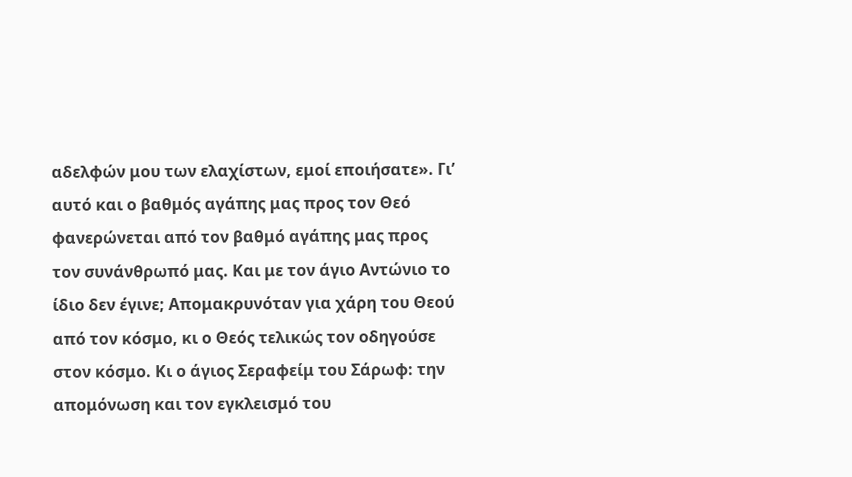αδελφών μου των ελαχίστων, εμοί εποιήσατε». Γι’ αυτό και ο βαθμός αγάπης μας προς τον Θεό φανερώνεται από τον βαθμό αγάπης μας προς τον συνάνθρωπό μας. Και με τον άγιο Αντώνιο το ίδιο δεν έγινε; Απομακρυνόταν για χάρη του Θεού από τον κόσμο, κι ο Θεός τελικώς τον οδηγούσε στον κόσμο. Κι ο άγιος Σεραφείμ του Σάρωφ: την απομόνωση και τον εγκλεισμό του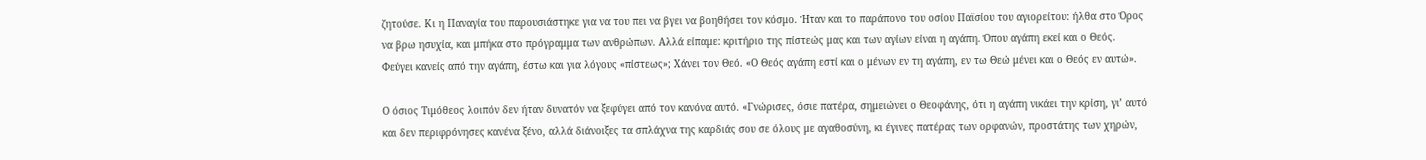ζητούσε. Κι η Παναγία του παρουσιάστηκε για να του πει να βγει να βοηθήσει τον κόσμο. Ήταν και το παράπονο του οσίου Παϊσίου του αγιορείτου: ήλθα στο Όρος να βρω ησυχία, και μπήκα στο πρόγραμμα των ανθρώπων. Αλλά είπαμε: κριτήριο της πίστεώς μας και των αγίων είναι η αγάπη. Όπου αγάπη εκεί και ο Θεός. Φεύγει κανείς από την αγάπη, έστω και για λόγους «πίστεως»; Χάνει τον Θεό. «Ο Θεός αγάπη εστί και ο μένων εν τη αγάπη, εν τω Θεώ μένει και ο Θεός εν αυτώ».

Ο όσιος Τιμόθεος λοιπόν δεν ήταν δυνατόν να ξεφύγει από τον κανόνα αυτό. «Γνώρισες, όσιε πατέρα, σημειώνει ο Θεοφάνης, ότι η αγάπη νικάει την κρίση, γι’ αυτό και δεν περιφρόνησες κανένα ξένο, αλλά διάνοιξες τα σπλάχνα της καρδιάς σου σε όλους με αγαθοσύνη, κι έγινες πατέρας των ορφανών, προστάτης των χηρών,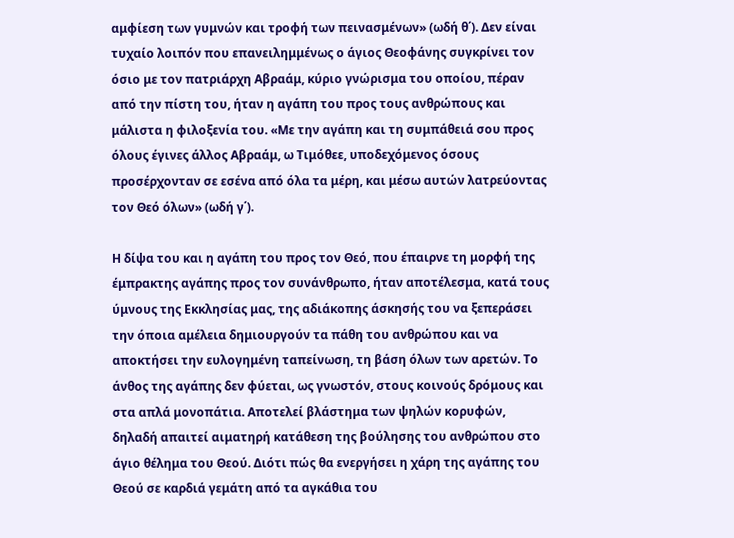αμφίεση των γυμνών και τροφή των πεινασμένων» (ωδή θ΄). Δεν είναι τυχαίο λοιπόν που επανειλημμένως ο άγιος Θεοφάνης συγκρίνει τον όσιο με τον πατριάρχη Αβραάμ, κύριο γνώρισμα του οποίου, πέραν από την πίστη του, ήταν η αγάπη του προς τους ανθρώπους και μάλιστα η φιλοξενία του. «Με την αγάπη και τη συμπάθειά σου προς όλους έγινες άλλος Αβραάμ, ω Τιμόθεε, υποδεχόμενος όσους προσέρχονταν σε εσένα από όλα τα μέρη, και μέσω αυτών λατρεύοντας τον Θεό όλων» (ωδή γ΄).

Η δίψα του και η αγάπη του προς τον Θεό, που έπαιρνε τη μορφή της έμπρακτης αγάπης προς τον συνάνθρωπο, ήταν αποτέλεσμα, κατά τους ύμνους της Εκκλησίας μας, της αδιάκοπης άσκησής του να ξεπεράσει την όποια αμέλεια δημιουργούν τα πάθη του ανθρώπου και να αποκτήσει την ευλογημένη ταπείνωση, τη βάση όλων των αρετών. Το άνθος της αγάπης δεν φύεται, ως γνωστόν, στους κοινούς δρόμους και στα απλά μονοπάτια. Αποτελεί βλάστημα των ψηλών κορυφών, δηλαδή απαιτεί αιματηρή κατάθεση της βούλησης του ανθρώπου στο άγιο θέλημα του Θεού. Διότι πώς θα ενεργήσει η χάρη της αγάπης του Θεού σε καρδιά γεμάτη από τα αγκάθια του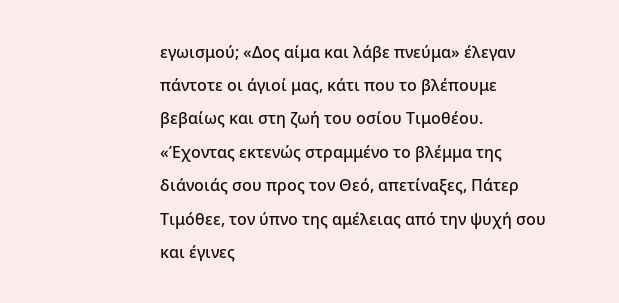εγωισμού; «Δος αίμα και λάβε πνεύμα» έλεγαν πάντοτε οι άγιοί μας, κάτι που το βλέπουμε βεβαίως και στη ζωή του οσίου Τιμοθέου. «Έχοντας εκτενώς στραμμένο το βλέμμα της διάνοιάς σου προς τον Θεό, απετίναξες, Πάτερ Τιμόθεε, τον ύπνο της αμέλειας από την ψυχή σου και έγινες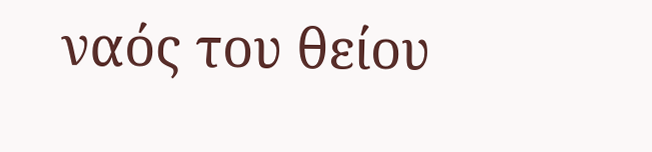ναός του θείου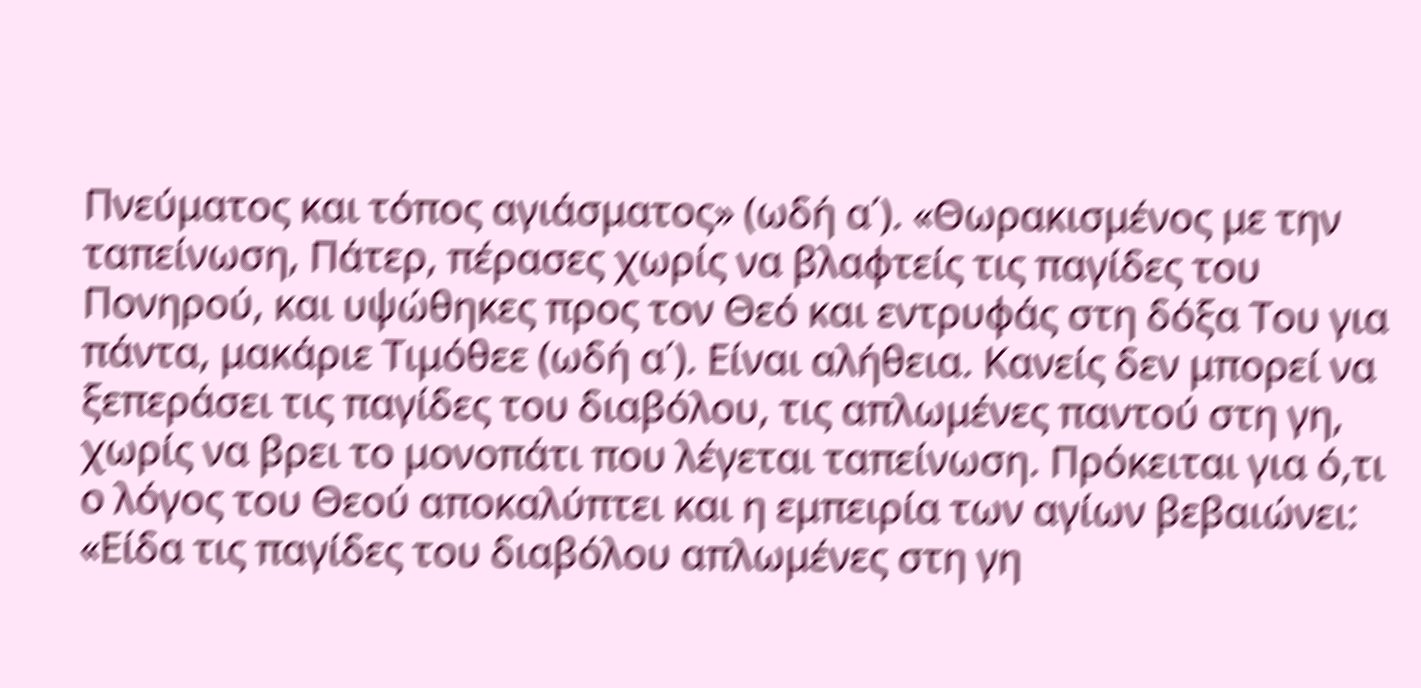Πνεύματος και τόπος αγιάσματος» (ωδή α΄). «Θωρακισμένος με την ταπείνωση, Πάτερ, πέρασες χωρίς να βλαφτείς τις παγίδες του Πονηρού, και υψώθηκες προς τον Θεό και εντρυφάς στη δόξα Του για πάντα, μακάριε Τιμόθεε (ωδή α΄). Είναι αλήθεια. Κανείς δεν μπορεί να ξεπεράσει τις παγίδες του διαβόλου, τις απλωμένες παντού στη γη, χωρίς να βρει το μονοπάτι που λέγεται ταπείνωση. Πρόκειται για ό,τι ο λόγος του Θεού αποκαλύπτει και η εμπειρία των αγίων βεβαιώνει: «Είδα τις παγίδες του διαβόλου απλωμένες στη γη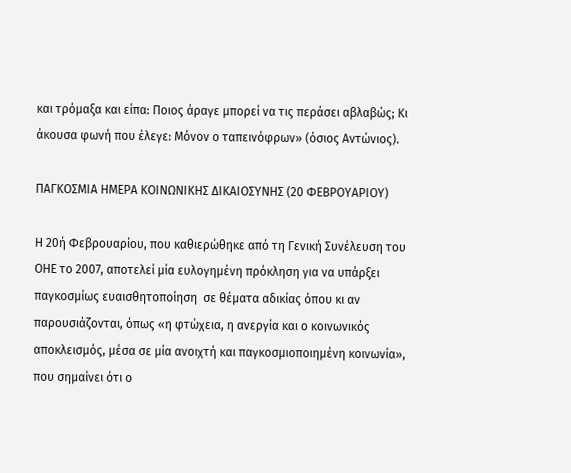και τρόμαξα και είπα: Ποιος άραγε μπορεί να τις περάσει αβλαβώς; Κι άκουσα φωνή που έλεγε: Μόνον ο ταπεινόφρων» (όσιος Αντώνιος).

ΠΑΓΚΟΣΜΙΑ ΗΜΕΡΑ ΚΟΙΝΩΝΙΚΗΣ ΔΙΚΑΙΟΣΥΝΗΣ (20 ΦΕΒΡΟΥΑΡΙΟΥ)

Η 20ή Φεβρουαρίου, που καθιερώθηκε από τη Γενική Συνέλευση του ΟΗΕ το 2007, αποτελεί μία ευλογημένη πρόκληση για να υπάρξει παγκοσμίως ευαισθητοποίηση  σε θέματα αδικίας όπου κι αν παρουσιάζονται, όπως «η φτώχεια, η ανεργία και ο κοινωνικός αποκλεισμός, μέσα σε μία ανοιχτή και παγκοσμιοποιημένη κοινωνία», που σημαίνει ότι ο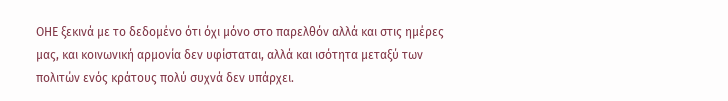ΟΗΕ ξεκινά με το δεδομένο ότι όχι μόνο στο παρελθόν αλλά και στις ημέρες μας, και κοινωνική αρμονία δεν υφίσταται, αλλά και ισότητα μεταξύ των πολιτών ενός κράτους πολύ συχνά δεν υπάρχει.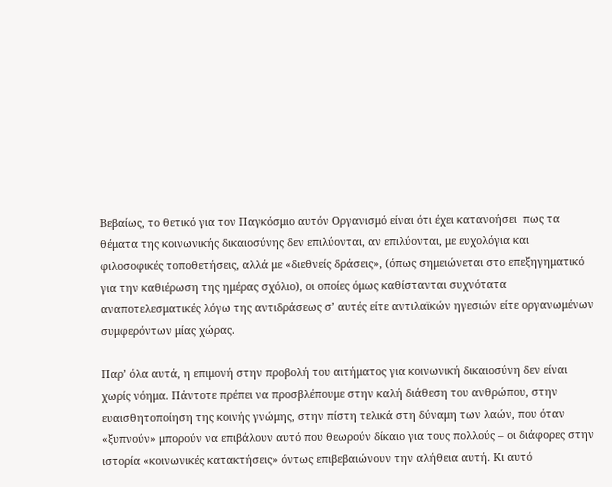Βεβαίως, το θετικό για τον Παγκόσμιο αυτόν Οργανισμό είναι ότι έχει κατανοήσει  πως τα θέματα της κοινωνικής δικαιοσύνης δεν επιλύονται, αν επιλύονται, με ευχολόγια και φιλοσοφικές τοποθετήσεις, αλλά με «διεθνείς δράσεις», (όπως σημειώνεται στο επεξηγηματικό για την καθιέρωση της ημέρας σχόλιο), οι οποίες όμως καθίστανται συχνότατα αναποτελεσματικές λόγω της αντιδράσεως σ’ αυτές είτε αντιλαϊκών ηγεσιών είτε οργανωμένων συμφερόντων μίας χώρας.

Παρ’ όλα αυτά, η επιμονή στην προβολή του αιτήματος για κοινωνική δικαιοσύνη δεν είναι χωρίς νόημα. Πάντοτε πρέπει να προσβλέπουμε στην καλή διάθεση του ανθρώπου, στην ευαισθητοποίηση της κοινής γνώμης, στην πίστη τελικά στη δύναμη των λαών, που όταν «ξυπνούν» μπορούν να επιβάλουν αυτό που θεωρούν δίκαιο για τους πολλούς – οι διάφορες στην ιστορία «κοινωνικές κατακτήσεις» όντως επιβεβαιώνουν την αλήθεια αυτή. Κι αυτό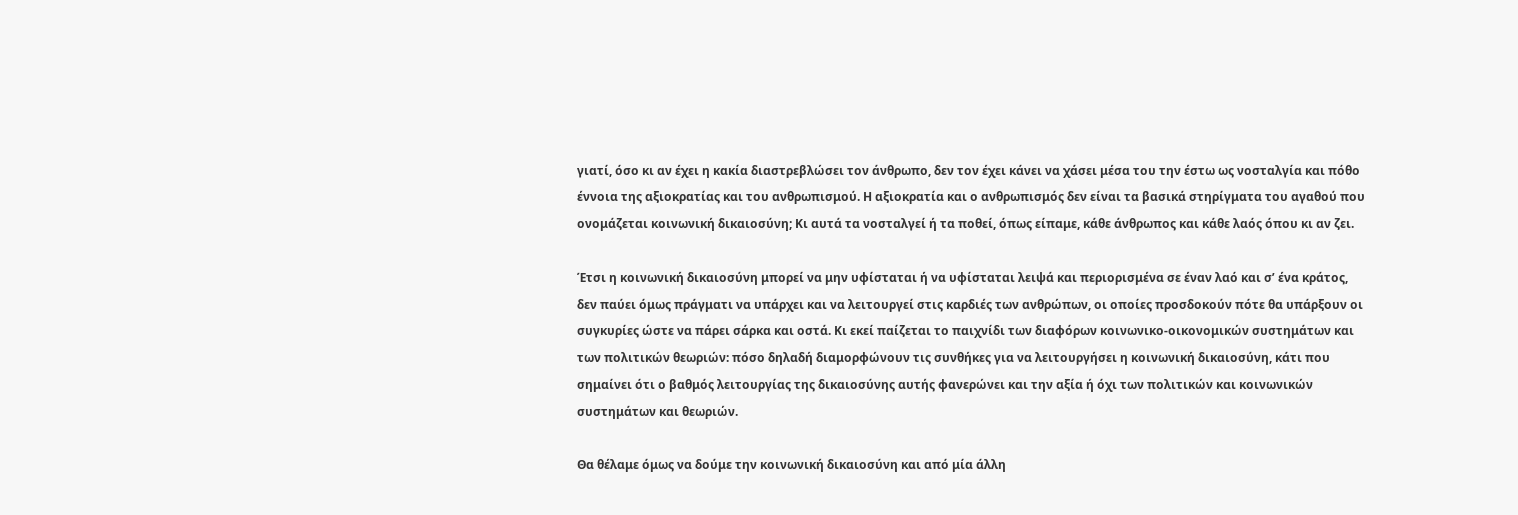γιατί, όσο κι αν έχει η κακία διαστρεβλώσει τον άνθρωπο, δεν τον έχει κάνει να χάσει μέσα του την έστω ως νοσταλγία και πόθο έννοια της αξιοκρατίας και του ανθρωπισμού. Η αξιοκρατία και ο ανθρωπισμός δεν είναι τα βασικά στηρίγματα του αγαθού που ονομάζεται κοινωνική δικαιοσύνη; Κι αυτά τα νοσταλγεί ή τα ποθεί, όπως είπαμε, κάθε άνθρωπος και κάθε λαός όπου κι αν ζει.

Έτσι η κοινωνική δικαιοσύνη μπορεί να μην υφίσταται ή να υφίσταται λειψά και περιορισμένα σε έναν λαό και σ’ ένα κράτος, δεν παύει όμως πράγματι να υπάρχει και να λειτουργεί στις καρδιές των ανθρώπων, οι οποίες προσδοκούν πότε θα υπάρξουν οι συγκυρίες ώστε να πάρει σάρκα και οστά. Κι εκεί παίζεται το παιχνίδι των διαφόρων κοινωνικο-οικονομικών συστημάτων και των πολιτικών θεωριών: πόσο δηλαδή διαμορφώνουν τις συνθήκες για να λειτουργήσει η κοινωνική δικαιοσύνη, κάτι που σημαίνει ότι ο βαθμός λειτουργίας της δικαιοσύνης αυτής φανερώνει και την αξία ή όχι των πολιτικών και κοινωνικών συστημάτων και θεωριών.

Θα θέλαμε όμως να δούμε την κοινωνική δικαιοσύνη και από μία άλλη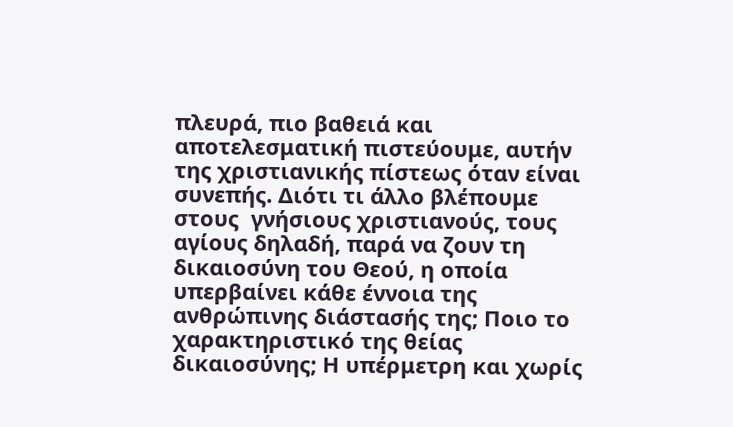πλευρά, πιο βαθειά και αποτελεσματική πιστεύουμε, αυτήν της χριστιανικής πίστεως όταν είναι συνεπής. Διότι τι άλλο βλέπουμε στους  γνήσιους χριστιανούς, τους αγίους δηλαδή, παρά να ζουν τη δικαιοσύνη του Θεού, η οποία υπερβαίνει κάθε έννοια της ανθρώπινης διάστασής της; Ποιο το χαρακτηριστικό της θείας δικαιοσύνης; Η υπέρμετρη και χωρίς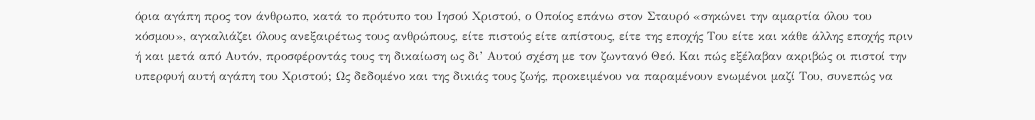όρια αγάπη προς τον άνθρωπο, κατά το πρότυπο του Ιησού Χριστού, ο Οποίος επάνω στον Σταυρό «σηκώνει την αμαρτία όλου του κόσμου», αγκαλιάζει όλους ανεξαιρέτως τους ανθρώπους, είτε πιστούς είτε απίστους, είτε της εποχής Του είτε και κάθε άλλης εποχής πριν ή και μετά από Αυτόν, προσφέροντάς τους τη δικαίωση ως δι’ Αυτού σχέση με τον ζωντανό Θεό. Και πώς εξέλαβαν ακριβώς οι πιστοί την υπερφυή αυτή αγάπη του Χριστού; Ως δεδομένο και της δικιάς τους ζωής, προκειμένου να παραμένουν ενωμένοι μαζί Του, συνεπώς να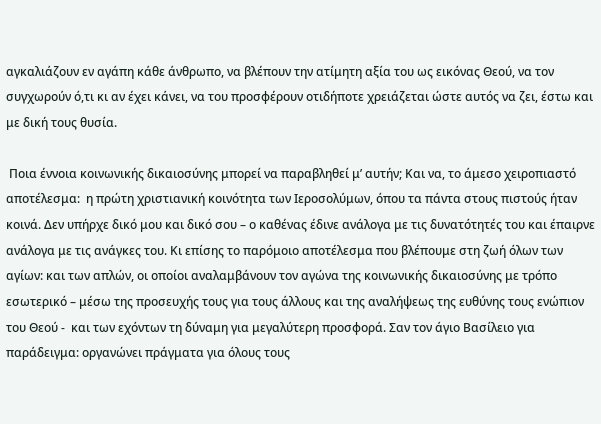αγκαλιάζουν εν αγάπη κάθε άνθρωπο, να βλέπουν την ατίμητη αξία του ως εικόνας Θεού, να τον συγχωρούν ό,τι κι αν έχει κάνει, να του προσφέρουν οτιδήποτε χρειάζεται ώστε αυτός να ζει, έστω και με δική τους θυσία.

 Ποια έννοια κοινωνικής δικαιοσύνης μπορεί να παραβληθεί μ’ αυτήν; Και να, το άμεσο χειροπιαστό αποτέλεσμα:  η πρώτη χριστιανική κοινότητα των Ιεροσολύμων, όπου τα πάντα στους πιστούς ήταν κοινά. Δεν υπήρχε δικό μου και δικό σου – ο καθένας έδινε ανάλογα με τις δυνατότητές του και έπαιρνε ανάλογα με τις ανάγκες του. Κι επίσης το παρόμοιο αποτέλεσμα που βλέπουμε στη ζωή όλων των αγίων: και των απλών, οι οποίοι αναλαμβάνουν τον αγώνα της κοινωνικής δικαιοσύνης με τρόπο εσωτερικό – μέσω της προσευχής τους για τους άλλους και της αναλήψεως της ευθύνης τους ενώπιον του Θεού -  και των εχόντων τη δύναμη για μεγαλύτερη προσφορά. Σαν τον άγιο Βασίλειο για παράδειγμα: οργανώνει πράγματα για όλους τους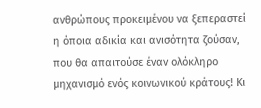ανθρώπους προκειμένου να ξεπεραστεί η όποια αδικία και ανισότητα ζούσαν, που θα απαιτούσε έναν ολόκληρο μηχανισμό ενός κοινωνικού κράτους! Κι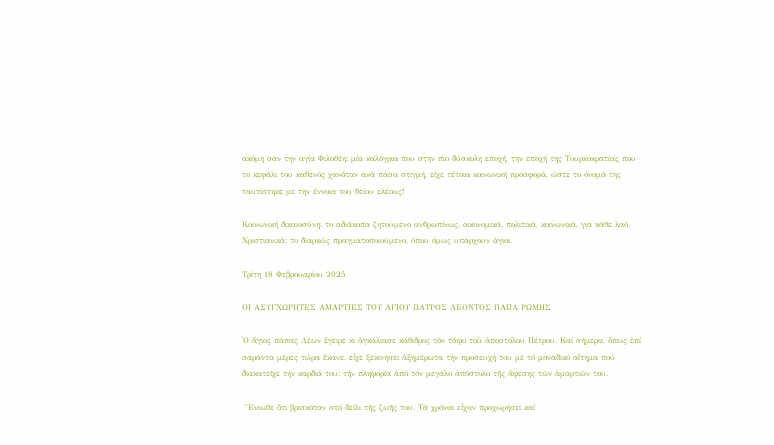ακόμη σαν την αγία Φιλοθέη: μία καλόγρια που στην πιο δύσκολη εποχή, την εποχή της Τουρκοκρατίας που το κεφάλι του καθενός χανόταν ανά πάσα στιγμή, είχε τέτοια κοινωνική προσφορά, ώστε το όνομά της ταυτίστηκε με την έννοια του θείου ελέους!

Κοινωνική δικαιοσύνη: το αδιάκοπα ζητούμενο ανθρωπίνως, οικονομικά, πολιτικά, κοινωνικά, για κάθε λαό. Χριστιανικά: το διαρκώς πραγματοποιούμενο, όπου όμως υπάρχουν άγιοι.

Τρίτη 18 Φεβρουαρίου 2025

ΟΙ ΑΣΥΓΧΩΡΗΤΕΣ ΑΜΑΡΤΙΕΣ ΤΟΥ ΑΓΙΟΥ ΠΑΤΡΟΣ ΛΕΟΝΤΟΣ ΠΑΠΑ ΡΩΜΗΣ

῾Ο ἅγιος πάπας Λέων ἔγειρε κι ἀγκάλιασε κάθιδρος τόν τάφο τοῦ ἀποστόλου Πέτρου. Καί σήμερα, ὅπως ἐπί σαράντα μέρες τώρα ἔκανε, εἶχε ξεκινήσει ἀξημέρωτα τήν προσευχή του μέ τό μοναδικό αἴτημα πού διακατεῖχε τήν καρδιά του: τήν πληφορία ἀπό τόν μεγάλο ἀπόστολο τῆς ἄφεσης τῶν ἁμαρτιῶν του.

 ῎Ενιωθε ὅτι βρισκόταν στό δεῖλι τῆς ζωῆς του. Τά χρόνια εἶχαν προχωρήσει καί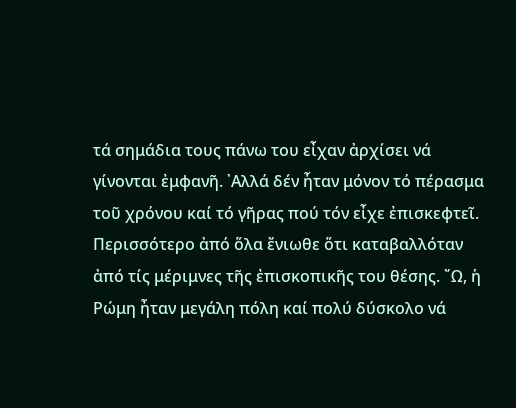τά σημάδια τους πάνω του εἶχαν ἀρχίσει νά γίνονται ἐμφανῆ. ᾽Αλλά δέν ἦταν μόνον τό πέρασμα τοῦ χρόνου καί τό γῆρας πού τόν εἶχε ἐπισκεφτεῖ. Περισσότερο ἀπό ὅλα ἔνιωθε ὅτι καταβαλλόταν ἀπό τίς μέριμνες τῆς ἐπισκοπικῆς του θέσης. ῎Ω, ἡ Ρώμη ἦταν μεγάλη πόλη καί πολύ δύσκολο νά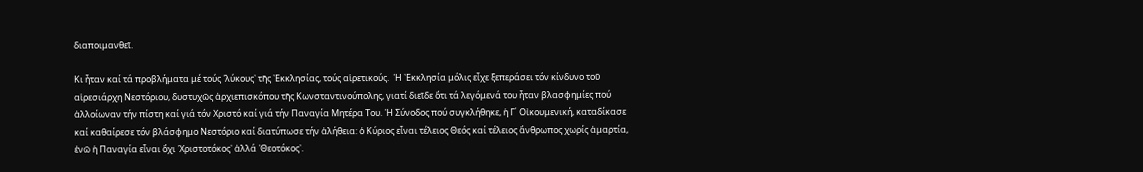διαποιμανθεῖ.

Κι ἦταν καί τά προβλήματα μέ τούς ῾λύκους᾽ τῆς ᾽Εκκλησίας, τούς αἱρετικούς.  ῾Η ᾽Εκκλησία μόλις εἶχε ξεπεράσει τόν κίνδυνο τοῦ αἱρεσιάρχη Νεστόριου, δυστυχῶς ἀρχιεπισκόπου τῆς Κωνσταντινούπολης, γιατί διεῖδε ὅτι τά λεγόμενά του ἦταν βλασφημίες πού ἀλλοίωναν τήν πίστη καί γιά τόν Χριστό καί γιά τήν Παναγία Μητέρα Του. ῾Η Σύνοδος πού συγκλήθηκε, ἡ Γ´ Οἰκουμενική, καταδίκασε καί καθαίρεσε τόν βλάσφημο Νεστόριο καί διατύπωσε τήν ἀλήθεια: ὁ Κύριος εἶναι τέλειος Θεός καί τέλειος ἄνθρωπος χωρίς ἁμαρτία, ἐνῶ ἡ Παναγία εἶναι ὄχι ῾Χριστοτόκος᾽ ἀλλά ῾Θεοτόκος᾽.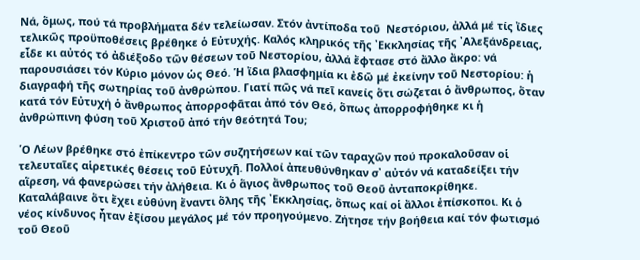Νά, ὅμως, πού τά προβλήματα δέν τελείωσαν. Στόν ἀντίποδα τοῦ  Νεστόριου, ἀλλά μέ τίς ἴδιες τελικῶς προϋποθέσεις βρέθηκε ὁ Εὐτυχής. Καλός κληρικός τῆς ᾽Εκκλησίας τῆς ᾽Αλεξάνδρειας, εἶδε κι αὐτός τό ἀδιέξοδο τῶν θέσεων τοῦ Νεστορίου, ἀλλά ἔφτασε στό ἄλλο ἄκρο: νά παρουσιάσει τόν Κύριο μόνον ὡς Θεό. Ἡ ἴδια βλασφημία κι ἐδῶ μέ ἐκείνην τοῦ Νεστορίου: ἡ διαγραφή τῆς σωτηρίας τοῦ ἀνθρώπου. Γιατί πῶς νά πεῖ κανείς ὅτι σώζεται ὁ ἄνθρωπος, ὅταν κατά τόν Εὐτυχή ὁ ἄνθρωπος ἀπορροφᾶται ἀπό τόν Θεό, ὅπως ἀπορροφήθηκε κι ἡ ἀνθρώπινη φύση τοῦ Χριστοῦ ἀπό τήν θεότητά Του;

῾Ο Λέων βρέθηκε στό ἐπίκεντρο τῶν συζητήσεων καί τῶν ταραχῶν πού προκαλοῦσαν οἱ τελευταῖες αἱρετικές θέσεις τοῦ Εὐτυχῆ. Πολλοί ἀπευθύνθηκαν σ᾽ αὐτόν νά καταδείξει τήν αἵρεση, νά φανερώσει τήν ἀλήθεια. Κι ὁ ἅγιος ἄνθρωπος τοῦ Θεοῦ ἀνταποκρίθηκε. Καταλάβαινε ὅτι ἔχει εὐθύνη ἔναντι ὅλης τῆς ᾽Εκκλησίας, ὅπως καί οἱ ἄλλοι ἐπίσκοποι. Κι ὁ νέος κίνδυνος ἦταν ἐξίσου μεγάλος μέ τόν προηγούμενο. Ζήτησε τήν βοήθεια καί τόν φωτισμό τοῦ Θεοῦ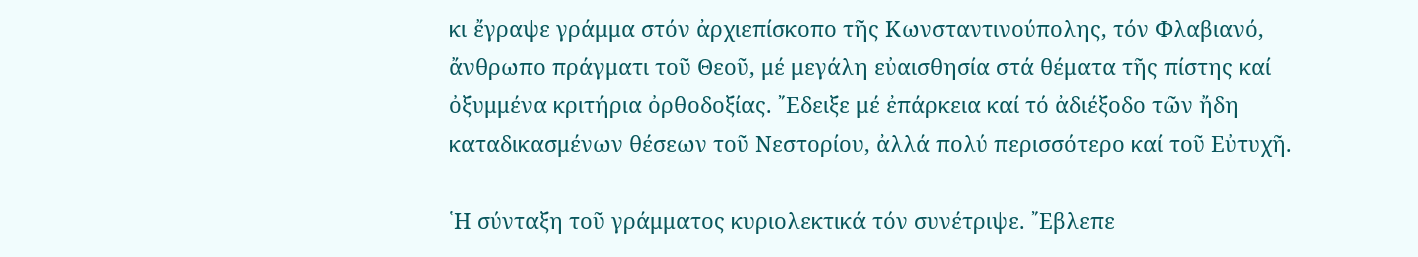κι ἔγραψε γράμμα στόν ἀρχιεπίσκοπο τῆς Κωνσταντινούπολης, τόν Φλαβιανό, ἄνθρωπο πράγματι τοῦ Θεοῦ, μέ μεγάλη εὐαισθησία στά θέματα τῆς πίστης καί ὀξυμμένα κριτήρια ὀρθοδοξίας. ῎Εδειξε μέ ἐπάρκεια καί τό ἀδιέξοδο τῶν ἤδη καταδικασμένων θέσεων τοῦ Νεστορίου, ἀλλά πολύ περισσότερο καί τοῦ Εὐτυχῆ.

῾Η σύνταξη τοῦ γράμματος κυριολεκτικά τόν συνέτριψε. ῎Εβλεπε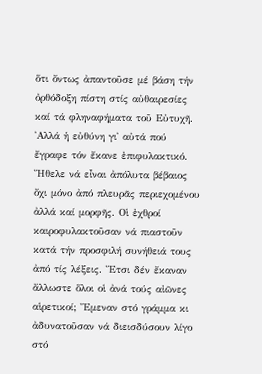ὅτι ὄντως ἀπαντοῦσε μέ βάση τήν ὀρθόδοξη πίστη στίς αὐθαιρεσίες καί τά φληναφήματα τοῦ Εὐτυχῆ. ᾽Αλλά ἡ εὐθύνη γι᾽ αὐτά πού ἔγραφε τόν ἔκανε ἐπιφυλακτικό. ῎Ηθελε νά εἶναι ἀπόλυτα βέβαιος ὄχι μόνο ἀπό πλευρᾶς περιεχομένου ἀλλά καί μορφῆς. Οἱ ἐχθροί καιροφυλακτοῦσαν νά πιαστοῦν κατά τήν προσφιλή συνήθειά τους ἀπό τίς λέξεις. ῎Ετσι δέν ἔκαναν ἄλλωστε ὅλοι οἱ ἀνά τούς αἰῶνες αἱρετικοί; ῎Εμεναν στό γράμμα κι ἀδυνατοῦσαν νά διεισδύσουν λίγο στό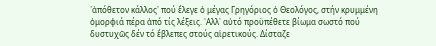῾ἀπόθετον κάλλος᾽ πού ἔλεγε ὁ μέγας Γρηγόριος ὁ Θεολόγος, στήν κρυμμένη ὀμορφιά πέρα ἀπό τίς λέξεις. ᾽Αλλ᾽ αὐτό προϋπέθετε βίωμα σωστό πού δυστυχῶς δέν τό ἔβλεπες στούς αἱρετικούς. Δίσταζε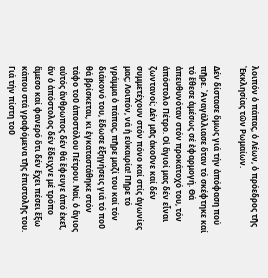λοιπόν ὁ πάπας, ὁ Λέων, ὁ πρόεδρος τῆς ᾽Εκκλησίας τῶν Ρωμαίων.

Δέν δίστασε ὅμως γιά τήν ἀπόφαση πού πῆρε. ᾽Αναγάλλιασε ὅταν τό σκέφτηκε καί τό ἔθεσε ἀμέσως σέ ἐφαρμογή. Θά ἀπευθυνόταν στόν προκάτοχό του, τόν ἀπόστολο Πέτρο. Οἱ ἅγιοί μας δέν εἶναι ζωντανοί; Δέν μᾶς ἀκοῦνε καί δέν συμμετέχουν στόν πόνο καί στίς ἀγωνίες μας; Λοιπόν, νά ἡ εὐκαιρία! Πῆρε τό γράμμα ὁ πάπας, πῆρε μαζί του καί τόν διάκονό του, ἔδωσε ἐξηγήσεις γιά τό ποῦ θά βρίσκεται, κι ἐγκαταστάθηκε στόν τάφο τοῦ ἀποστόλου Πέτρου. Ναί, ὁ ἅγιος αὐτός ἄνθρωπος δέν θά ἔφευγε ἀπό ἐκεῖ, ἄν ὁ ἀπόστολος δέν ἔδειχνε μέ τρόπο ἄμεσο καί φανερό ὅτι δέν ἔχει πέσει ἔξω κάπου στά γραφόμενα τῆς ἐπιστολῆς του. Γιά τήν πίστη τοῦ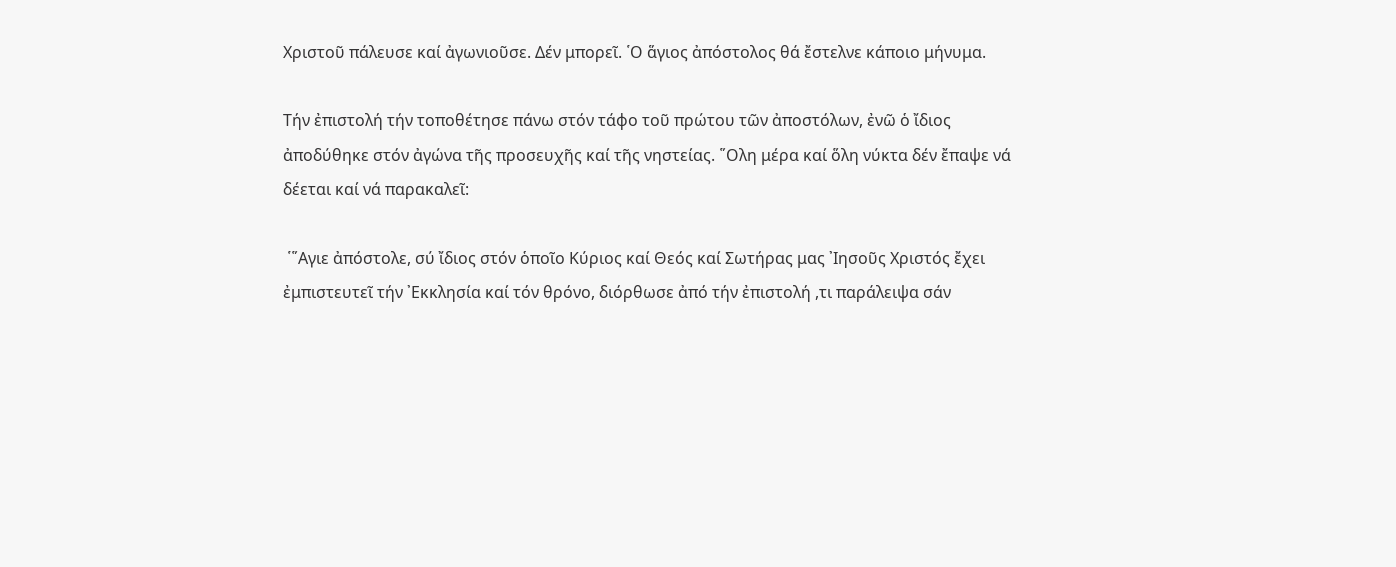Χριστοῦ πάλευσε καί ἀγωνιοῦσε. Δέν μπορεῖ. ῾Ο ἅγιος ἀπόστολος θά ἔστελνε κάποιο μήνυμα.

Τήν ἐπιστολή τήν τοποθέτησε πάνω στόν τάφο τοῦ πρώτου τῶν ἀποστόλων, ἐνῶ ὁ ἴδιος ἀποδύθηκε στόν ἀγώνα τῆς προσευχῆς καί τῆς νηστείας. ῞Ολη μέρα καί ὅλη νύκτα δέν ἔπαψε νά δέεται καί νά παρακαλεῖ:

 ῾῞Αγιε ἀπόστολε, σύ ἴδιος στόν ὁποῖο Κύριος καί Θεός καί Σωτήρας μας ᾽Ιησοῦς Χριστός ἔχει ἐμπιστευτεῖ τήν ᾽Εκκλησία καί τόν θρόνο, διόρθωσε ἀπό τήν ἐπιστολή ,τι παράλειψα σάν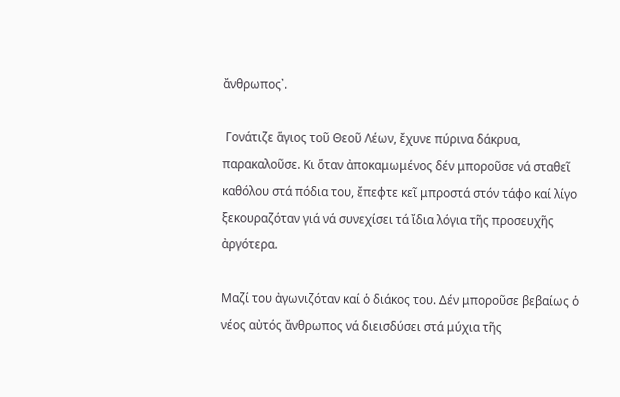ἄνθρωπος᾽.

 Γονάτιζε ἅγιος τοῦ Θεοῦ Λέων, ἔχυνε πύρινα δάκρυα, παρακαλοῦσε. Κι ὅταν ἀποκαμωμένος δέν μποροῦσε νά σταθεῖ καθόλου στά πόδια του, ἔπεφτε κεῖ μπροστά στόν τάφο καί λίγο ξεκουραζόταν γιά νά συνεχίσει τά ἴδια λόγια τῆς προσευχῆς ἀργότερα.

Μαζί του ἀγωνιζόταν καί ὁ διάκος του. Δέν μποροῦσε βεβαίως ὁ νέος αὐτός ἄνθρωπος νά διεισδύσει στά μύχια τῆς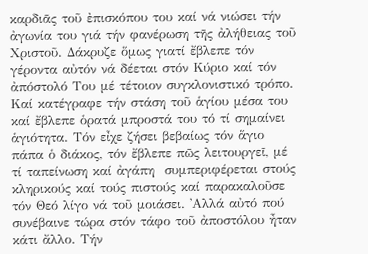καρδιᾶς τοῦ ἐπισκόπου του καί νά νιώσει τήν ἀγωνία του γιά τήν φανέρωση τῆς ἀλήθειας τοῦ Χριστοῦ. Δάκρυζε ὅμως γιατί ἔβλεπε τόν γέροντα αὐτόν νά δέεται στόν Κύριο καί τόν ἀπόστολό Του μέ τέτοιον συγκλονιστικό τρόπο. Καί κατέγραφε τήν στάση τοῦ ἁγίου μέσα του καί ἔβλεπε ὁρατά μπροστά του τό τί σημαίνει ἁγιότητα. Τόν εἶχε ζήσει βεβαίως τόν ἅγιο πάπα ὁ διάκος, τόν ἔβλεπε πῶς λειτουργεῖ, μέ τί ταπείνωση καί ἀγάπη  συμπεριφέρεται στούς κληρικούς καί τούς πιστούς καί παρακαλοῦσε τόν Θεό λίγο νά τοῦ μοιάσει. ᾽Αλλά αὐτό πού συνέβαινε τώρα στόν τάφο τοῦ ἀποστόλου ἦταν κάτι ἄλλο. Τήν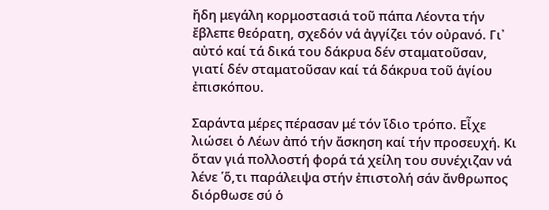ἤδη μεγάλη κορμοστασιά τοῦ πάπα Λέοντα τήν ἔβλεπε θεόρατη, σχεδόν νά ἀγγίζει τόν οὐρανό. Γι᾽ αὐτό καί τά δικά του δάκρυα δέν σταματοῦσαν, γιατί δέν σταματοῦσαν καί τά δάκρυα τοῦ ἁγίου ἐπισκόπου.

Σαράντα μέρες πέρασαν μέ τόν ἴδιο τρόπο. Εἶχε λιώσει ὁ Λέων ἀπό τήν ἄσκηση καί τήν προσευχή. Κι ὅταν γιά πολλοστή φορά τά χείλη του συνέχιζαν νά λένε ῾ὅ,τι παράλειψα στήν ἐπιστολή σάν ἄνθρωπος διόρθωσε σύ ὁ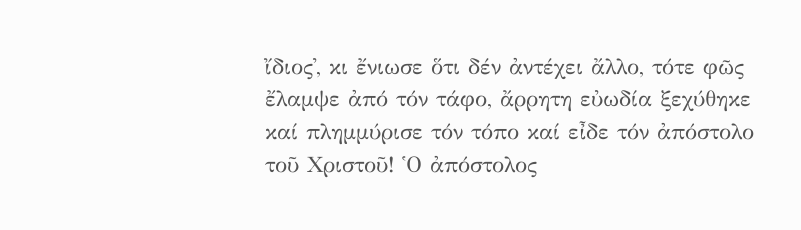ἴδιος᾽, κι ἔνιωσε ὅτι δέν ἀντέχει ἄλλο, τότε φῶς ἔλαμψε ἀπό τόν τάφο, ἄρρητη εὐωδία ξεχύθηκε καί πλημμύρισε τόν τόπο καί εἶδε τόν ἀπόστολο τοῦ Χριστοῦ! ῾Ο ἀπόστολος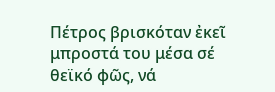Πέτρος βρισκόταν ἐκεῖ μπροστά του μέσα σέ θεϊκό φῶς, νά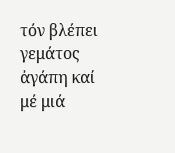τόν βλέπει γεμάτος ἀγάπη καί μέ μιά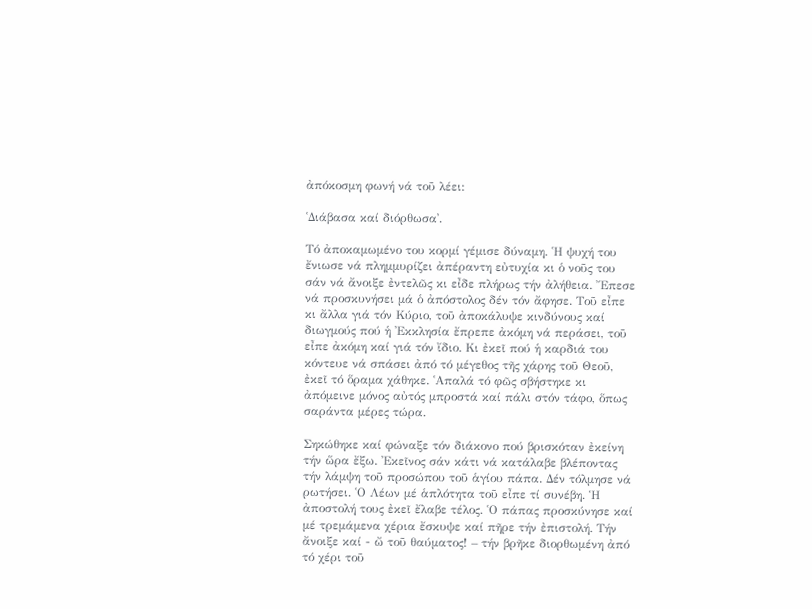ἀπόκοσμη φωνή νά τοῦ λέει:

῾Διάβασα καί διόρθωσα᾽.

Τό ἀποκαμωμένο του κορμί γέμισε δύναμη. ῾Η ψυχή του ἔνιωσε νά πλημμυρίζει ἀπέραντη εὐτυχία κι ὁ νοῦς του σάν νά ἄνοιξε ἐντελῶς κι εἶδε πλήρως τήν ἀλήθεια. ῎Επεσε νά προσκυνήσει μά ὁ ἀπόστολος δέν τόν ἄφησε. Τοῦ εἶπε κι ἄλλα γιά τόν Κύριο, τοῦ ἀποκάλυψε κινδύνους καί διωγμούς πού ἡ ᾽Εκκλησία ἔπρεπε ἀκόμη νά περάσει, τοῦ εἶπε ἀκόμη καί γιά τόν ἴδιο. Κι ἐκεῖ πού ἡ καρδιά του κόντευε νά σπάσει ἀπό τό μέγεθος τῆς χάρης τοῦ Θεοῦ, ἐκεῖ τό ὅραμα χάθηκε. ῾Απαλά τό φῶς σβήστηκε κι ἀπόμεινε μόνος αὐτός μπροστά καί πάλι στόν τάφο, ὅπως σαράντα μέρες τώρα.

Σηκώθηκε καί φώναξε τόν διάκονο πού βρισκόταν ἐκείνη τήν ὥρα ἔξω. ᾽Εκεῖνος σάν κάτι νά κατάλαβε βλέποντας τήν λάμψη τοῦ προσώπου τοῦ ἁγίου πάπα. Δέν τόλμησε νά ρωτήσει. ῾Ο Λέων μέ ἁπλότητα τοῦ εἶπε τί συνέβη. Ἡ ἀποστολή τους ἐκεῖ ἔλαβε τέλος. ῾Ο πάπας προσκύνησε καί μέ τρεμάμενα χέρια ἔσκυψε καί πῆρε τήν ἐπιστολή. Τήν ἄνοιξε καί - ὤ τοῦ θαύματος! – τήν βρῆκε διορθωμένη ἀπό τό χέρι τοῦ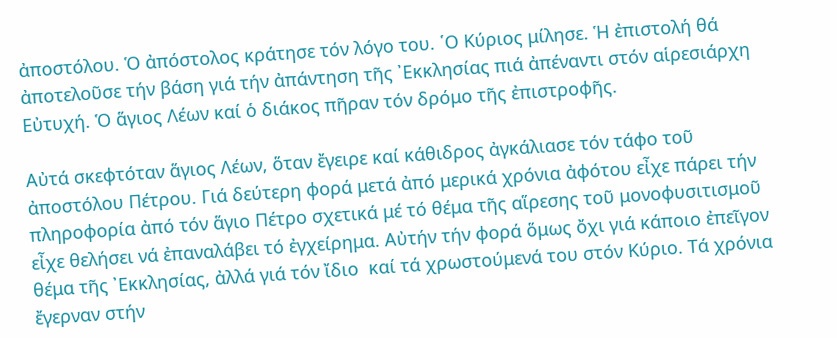ἀποστόλου. Ὁ ἀπόστολος κράτησε τόν λόγο του. ῾Ο Κύριος μίλησε. Ἡ ἐπιστολή θά ἀποτελοῦσε τήν βάση γιά τήν ἀπάντηση τῆς ᾽Εκκλησίας πιά ἀπέναντι στόν αἱρεσιάρχη Εὐτυχή. Ὁ ἅγιος Λέων καί ὁ διάκος πῆραν τόν δρόμο τῆς ἐπιστροφῆς.

Αὐτά σκεφτόταν ἅγιος Λέων, ὅταν ἔγειρε καί κάθιδρος ἀγκάλιασε τόν τάφο τοῦ ἀποστόλου Πέτρου. Γιά δεύτερη φορά μετά ἀπό μερικά χρόνια ἀφότου εἶχε πάρει τήν πληροφορία ἀπό τόν ἅγιο Πέτρο σχετικά μέ τό θέμα τῆς αἵρεσης τοῦ μονοφυσιτισμοῦ εἶχε θελήσει νά ἐπαναλάβει τό ἐγχείρημα. Αὐτήν τήν φορά ὅμως ὄχι γιά κάποιο ἐπεῖγον θέμα τῆς ᾽Εκκλησίας, ἀλλά γιά τόν ἴδιο  καί τά χρωστούμενά του στόν Κύριο. Τά χρόνια ἔγερναν στήν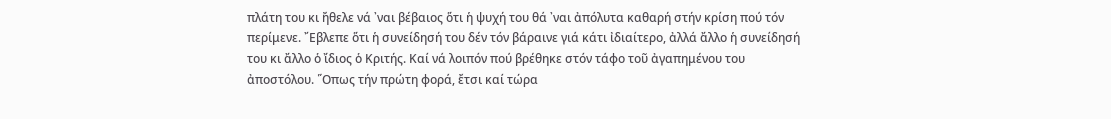πλάτη του κι ἤθελε νά ᾽ναι βέβαιος ὅτι ἡ ψυχή του θά ᾽ναι ἀπόλυτα καθαρή στήν κρίση πού τόν περίμενε. ῎Εβλεπε ὅτι ἡ συνείδησή του δέν τόν βάραινε γιά κάτι ἰδιαίτερο, ἀλλά ἄλλο ἡ συνείδησή του κι ἄλλο ὁ ἴδιος ὁ Κριτής. Καί νά λοιπόν πού βρέθηκε στόν τάφο τοῦ ἀγαπημένου του ἀποστόλου. ῞Οπως τήν πρώτη φορά, ἔτσι καί τώρα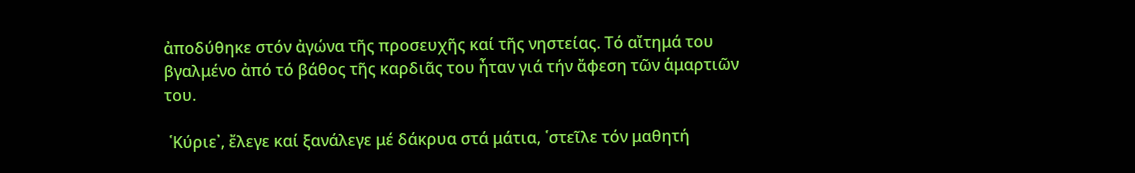ἀποδύθηκε στόν ἀγώνα τῆς προσευχῆς καί τῆς νηστείας. Τό αἴτημά του βγαλμένο ἀπό τό βάθος τῆς καρδιᾶς του ἦταν γιά τήν ἄφεση τῶν ἁμαρτιῶν του.

 ῾Κύριε᾽, ἔλεγε καί ξανάλεγε μέ δάκρυα στά μάτια, ῾στεῖλε τόν μαθητή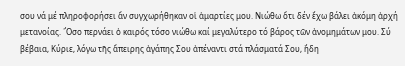σου νά μέ πληροφορήσει ἄν συγχωρήθηκαν οἱ ἁμαρτίες μου. Νιώθω ὅτι δέν ἔχω βάλει ἀκόμη ἀρχή μετανοίας. ῞Οσο περνάει ὁ καιρός τόσο νιώθω καί μεγαλύτερο τό βάρος τῶν ἀνομημάτων μου. Σύ βέβαια, Κύριε, λόγω τῆς ἄπειρης ἀγάπης Σου ἀπέναντι στά πλάσματά Σου, ἤδη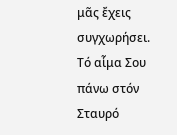μᾶς ἔχεις συγχωρήσει. Τό αἷμα Σου πάνω στόν Σταυρό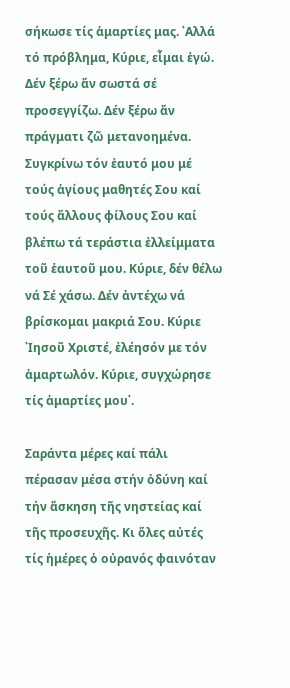σήκωσε τίς ἁμαρτίες μας. ᾽Αλλά τό πρόβλημα, Κύριε, εἶμαι ἐγώ. Δέν ξέρω ἄν σωστά σέ προσεγγίζω. Δέν ξέρω ἄν πράγματι ζῶ μετανοημένα. Συγκρίνω τόν ἑαυτό μου μέ τούς ἁγίους μαθητές Σου καί τούς ἄλλους φίλους Σου καί βλέπω τά τεράστια ἐλλείμματα τοῦ ἑαυτοῦ μου. Κύριε, δέν θέλω νά Σέ χάσω. Δέν ἀντέχω νά βρίσκομαι μακριά Σου. Κύριε ᾽Ιησοῦ Χριστέ, ἐλέησόν με τόν ἁμαρτωλόν. Κύριε, συγχώρησε τίς ἁμαρτίες μου᾽.

Σαράντα μέρες καί πάλι πέρασαν μέσα στήν ὀδύνη καί τήν ἄσκηση τῆς νηστείας καί τῆς προσευχῆς. Κι ὅλες αὐτές τίς ἡμέρες ὁ οὐρανός φαινόταν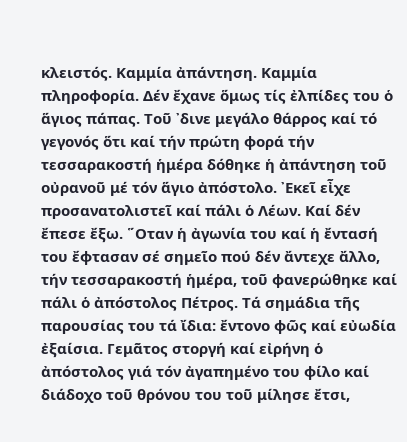κλειστός. Καμμία ἀπάντηση. Καμμία πληροφορία. Δέν ἔχανε ὅμως τίς ἐλπίδες του ὁ ἅγιος πάπας. Τοῦ ᾽δινε μεγάλο θάρρος καί τό γεγονός ὅτι καί τήν πρώτη φορά τήν τεσσαρακοστή ἡμέρα δόθηκε ἡ ἀπάντηση τοῦ οὐρανοῦ μέ τόν ἅγιο ἀπόστολο. ᾽Εκεῖ εἶχε προσανατολιστεῖ καί πάλι ὁ Λέων. Καί δέν ἔπεσε ἔξω. ῞Οταν ἡ ἀγωνία του καί ἡ ἔντασή του ἔφτασαν σέ σημεῖο πού δέν ἄντεχε ἄλλο, τήν τεσσαρακοστή ἡμέρα, τοῦ φανερώθηκε καί πάλι ὁ ἀπόστολος Πέτρος. Τά σημάδια τῆς παρουσίας του τά ἴδια: ἔντονο φῶς καί εὐωδία ἐξαίσια. Γεμᾶτος στοργή καί εἰρήνη ὁ ἀπόστολος γιά τόν ἀγαπημένο του φίλο καί διάδοχο τοῦ θρόνου του τοῦ μίλησε ἔτσι,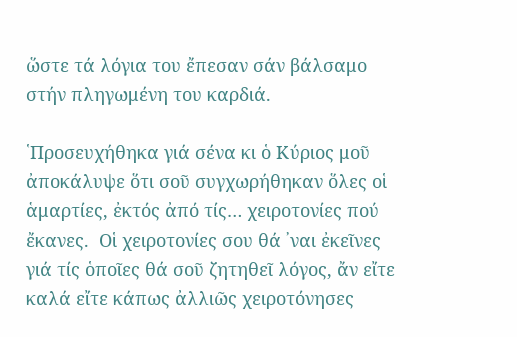ὥστε τά λόγια του ἔπεσαν σάν βάλσαμο στήν πληγωμένη του καρδιά.

῾Προσευχήθηκα γιά σένα κι ὁ Κύριος μοῦ ἀποκάλυψε ὅτι σοῦ συγχωρήθηκαν ὅλες οἱ ἁμαρτίες, ἐκτός ἀπό τίς… χειροτονίες πού ἔκανες.  Οἱ χειροτονίες σου θά ᾽ναι ἐκεῖνες γιά τίς ὁποῖες θά σοῦ ζητηθεῖ λόγος, ἄν εἴτε καλά εἴτε κάπως ἀλλιῶς χειροτόνησες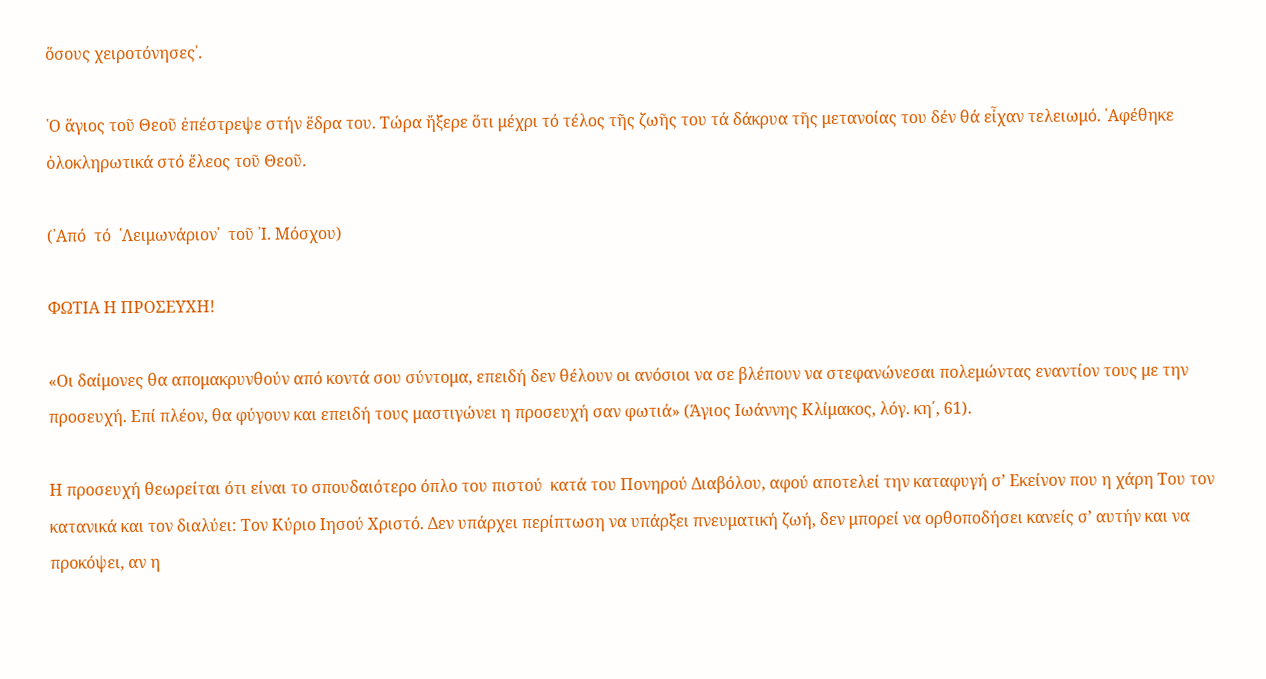ὅσους χειροτόνησες᾽.

῾Ο ἅγιος τοῦ Θεοῦ ἐπέστρεψε στήν ἕδρα του. Τώρα ἤξερε ὅτι μέχρι τό τέλος τῆς ζωῆς του τά δάκρυα τῆς μετανοίας του δέν θά εἶχαν τελειωμό. ᾽Αφέθηκε ὁλοκληρωτικά στό ἔλεος τοῦ Θεοῦ.

(᾽Από  τό  ῾Λειμωνάριον᾽  τοῦ ᾽Ι. Μόσχου)

ΦΩΤΙΑ Η ΠΡΟΣΕΥΧΗ!

«Οι δαίμονες θα απομακρυνθούν από κοντά σου σύντομα, επειδή δεν θέλουν οι ανόσιοι να σε βλέπουν να στεφανώνεσαι πολεμώντας εναντίον τους με την προσευχή. Επί πλέον, θα φύγουν και επειδή τους μαστιγώνει η προσευχή σαν φωτιά» (Άγιος Ιωάννης Κλίμακος, λόγ. κη΄, 61).

Η προσευχή θεωρείται ότι είναι το σπουδαιότερο όπλο του πιστού  κατά του Πονηρού Διαβόλου, αφού αποτελεί την καταφυγή σ’ Εκείνον που η χάρη Του τον κατανικά και τον διαλύει: Τον Κύριο Ιησού Χριστό. Δεν υπάρχει περίπτωση να υπάρξει πνευματική ζωή, δεν μπορεί να ορθοποδήσει κανείς σ’ αυτήν και να προκόψει, αν η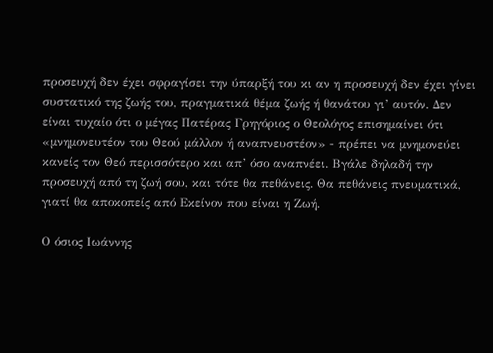προσευχή δεν έχει σφραγίσει την ύπαρξή του κι αν η προσευχή δεν έχει γίνει συστατικό της ζωής του, πραγματικά θέμα ζωής ή θανάτου γι’ αυτόν. Δεν είναι τυχαίο ότι ο μέγας Πατέρας Γρηγόριος ο Θεολόγος επισημαίνει ότι «μνημονευτέον του Θεού μάλλον ή αναπνευστέον» - πρέπει να μνημονεύει κανείς τον Θεό περισσότερο και απ’ όσο αναπνέει. Βγάλε δηλαδή την προσευχή από τη ζωή σου, και τότε θα πεθάνεις. Θα πεθάνεις πνευματικά, γιατί θα αποκοπείς από Εκείνον που είναι η Ζωή.

Ο όσιος Ιωάννης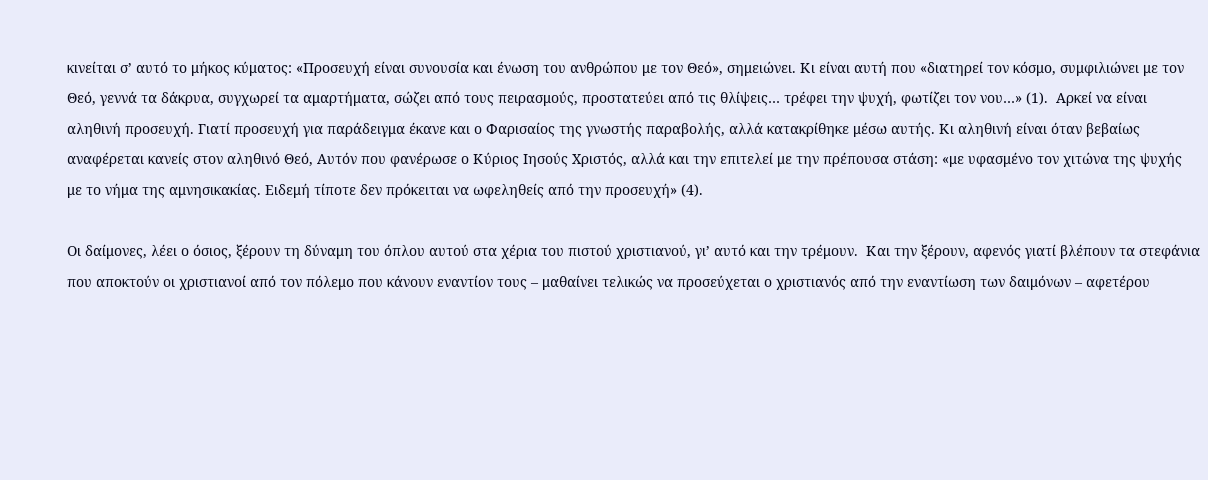κινείται σ’ αυτό το μήκος κύματος: «Προσευχή είναι συνουσία και ένωση του ανθρώπου με τον Θεό», σημειώνει. Κι είναι αυτή που «διατηρεί τον κόσμο, συμφιλιώνει με τον Θεό, γεννά τα δάκρυα, συγχωρεί τα αμαρτήματα, σώζει από τους πειρασμούς, προστατεύει από τις θλίψεις… τρέφει την ψυχή, φωτίζει τον νου…» (1).  Αρκεί να είναι αληθινή προσευχή. Γιατί προσευχή για παράδειγμα έκανε και ο Φαρισαίος της γνωστής παραβολής, αλλά κατακρίθηκε μέσω αυτής. Κι αληθινή είναι όταν βεβαίως αναφέρεται κανείς στον αληθινό Θεό, Αυτόν που φανέρωσε ο Κύριος Ιησούς Χριστός, αλλά και την επιτελεί με την πρέπουσα στάση: «με υφασμένο τον χιτώνα της ψυχής με το νήμα της αμνησικακίας. Ειδεμή τίποτε δεν πρόκειται να ωφεληθείς από την προσευχή» (4).

Οι δαίμονες, λέει ο όσιος, ξέρουν τη δύναμη του όπλου αυτού στα χέρια του πιστού χριστιανού, γι’ αυτό και την τρέμουν.  Και την ξέρουν, αφενός γιατί βλέπουν τα στεφάνια που αποκτούν οι χριστιανοί από τον πόλεμο που κάνουν εναντίον τους – μαθαίνει τελικώς να προσεύχεται ο χριστιανός από την εναντίωση των δαιμόνων – αφετέρου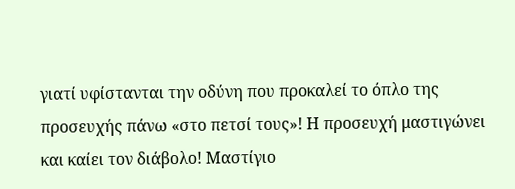γιατί υφίστανται την οδύνη που προκαλεί το όπλο της προσευχής πάνω «στο πετσί τους»! Η προσευχή μαστιγώνει και καίει τον διάβολο! Μαστίγιο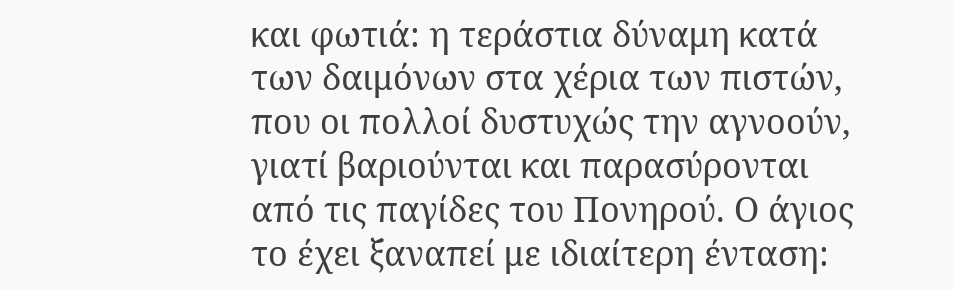και φωτιά: η τεράστια δύναμη κατά των δαιμόνων στα χέρια των πιστών, που οι πολλοί δυστυχώς την αγνοούν, γιατί βαριούνται και παρασύρονται από τις παγίδες του Πονηρού. Ο άγιος το έχει ξαναπεί με ιδιαίτερη ένταση: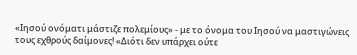«Ιησού ονόματι μάστιζε πολεμίους» - με το όνομα του Ιησού να μαστιγώνεις τους εχθρούς δαίμονες! «Διότι δεν υπάρχει ούτε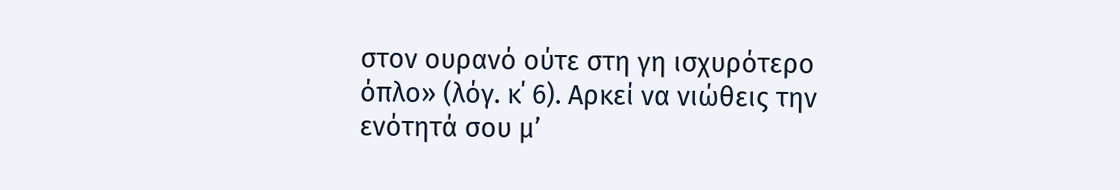στον ουρανό ούτε στη γη ισχυρότερο όπλο» (λόγ. κ΄ 6). Αρκεί να νιώθεις την ενότητά σου μ’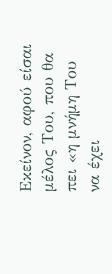Εκείνον, αφού είσαι μέλος Του, που θα πει «η μνήμη Του να έχει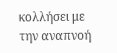κολλήσει με την αναπνοή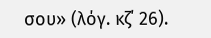σου» (λόγ. κζ΄ 26).